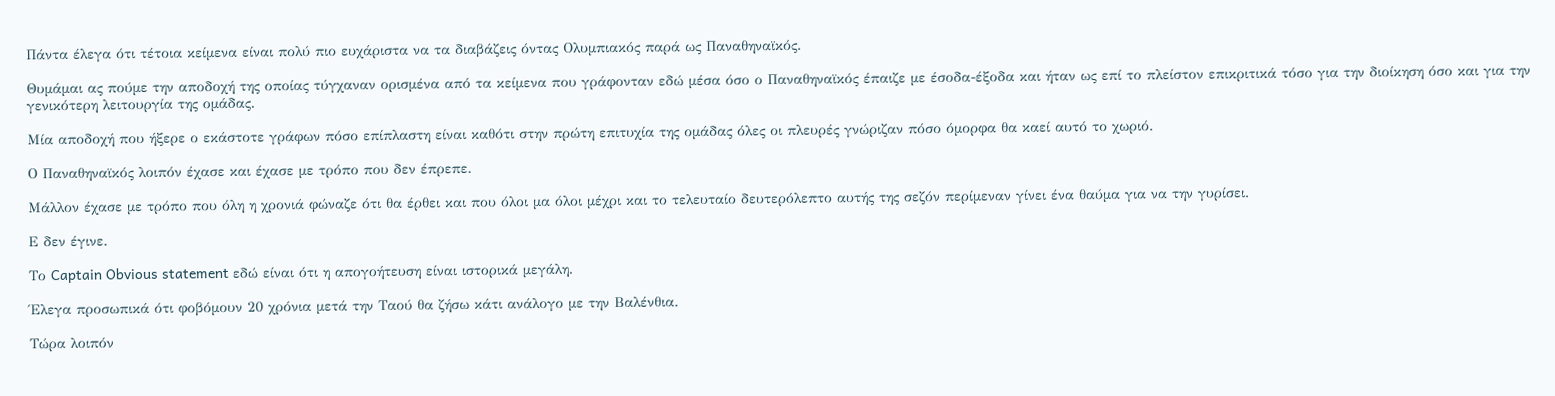Πάντα έλεγα ότι τέτοια κείμενα είναι πολύ πιο ευχάριστα να τα διαβάζεις όντας Ολυμπιακός παρά ως Παναθηναϊκός.

Θυμάμαι ας πούμε την αποδοχή της οποίας τύγχαναν ορισμένα από τα κείμενα που γράφονταν εδώ μέσα όσο ο Παναθηναϊκός έπαιζε με έσοδα-έξοδα και ήταν ως επί το πλείστον επικριτικά τόσο για την διοίκηση όσο και για την γενικότερη λειτουργία της ομάδας.

Μία αποδοχή που ήξερε ο εκάστοτε γράφων πόσο επίπλαστη είναι καθότι στην πρώτη επιτυχία της ομάδας όλες οι πλευρές γνώριζαν πόσο όμορφα θα καεί αυτό το χωριό.

Ο Παναθηναϊκός λοιπόν έχασε και έχασε με τρόπο που δεν έπρεπε.

Μάλλον έχασε με τρόπο που όλη η χρονιά φώναζε ότι θα έρθει και που όλοι μα όλοι μέχρι και το τελευταίο δευτερόλεπτο αυτής της σεζόν περίμεναν γίνει ένα θαύμα για να την γυρίσει.

Ε δεν έγινε.

Το Captain Obvious statement εδώ είναι ότι η απογοήτευση είναι ιστορικά μεγάλη.

Έλεγα προσωπικά ότι φοβόμουν 20 χρόνια μετά την Ταού θα ζήσω κάτι ανάλογο με την Βαλένθια.

Τώρα λοιπόν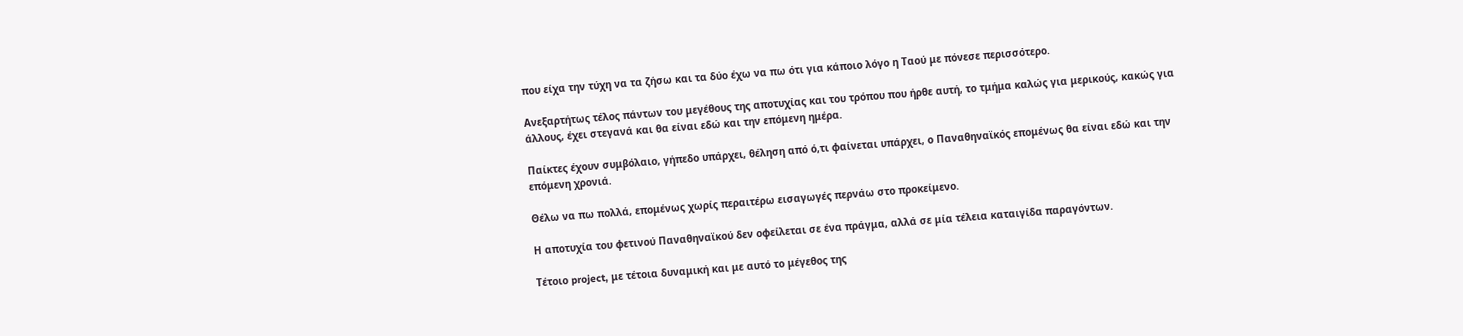που είχα την τύχη να τα ζήσω και τα δύο έχω να πω ότι για κάποιο λόγο η Ταού με πόνεσε περισσότερο.

Ανεξαρτήτως τέλος πάντων του μεγέθους της αποτυχίας και του τρόπου που ήρθε αυτή, το τμήμα καλώς για μερικούς, κακώς για άλλους, έχει στεγανά και θα είναι εδώ και την επόμενη ημέρα.

Παίκτες έχουν συμβόλαιο, γήπεδο υπάρχει, θέληση από ό,τι φαίνεται υπάρχει, ο Παναθηναϊκός επομένως θα είναι εδώ και την επόμενη χρονιά.

Θέλω να πω πολλά, επομένως χωρίς περαιτέρω εισαγωγές περνάω στο προκείμενο.

Η αποτυχία του φετινού Παναθηναϊκού δεν οφείλεται σε ένα πράγμα, αλλά σε μία τέλεια καταιγίδα παραγόντων.

Τέτοιο project, με τέτοια δυναμική και με αυτό το μέγεθος της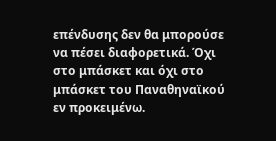επένδυσης δεν θα μπορούσε να πέσει διαφορετικά. Όχι στο μπάσκετ και όχι στο μπάσκετ του Παναθηναϊκού εν προκειμένω.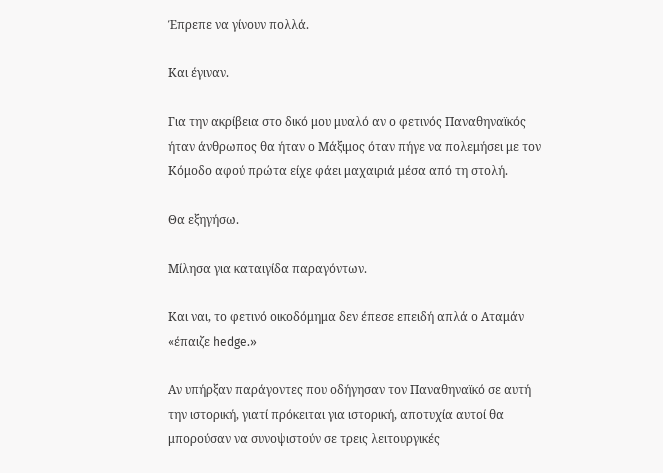Έπρεπε να γίνουν πολλά.

Και έγιναν.

Για την ακρίβεια στο δικό μου μυαλό αν ο φετινός Παναθηναϊκός ήταν άνθρωπος θα ήταν ο Μάξιμος όταν πήγε να πολεμήσει με τον Κόμοδο αφού πρώτα είχε φάει μαχαιριά μέσα από τη στολή.

Θα εξηγήσω.

Μίλησα για καταιγίδα παραγόντων.

Και ναι, το φετινό οικοδόμημα δεν έπεσε επειδή απλά ο Αταμάν «έπαιζε hedge.»

Αν υπήρξαν παράγοντες που οδήγησαν τον Παναθηναϊκό σε αυτή την ιστορική, γιατί πρόκειται για ιστορική, αποτυχία αυτοί θα μπορούσαν να συνοψιστούν σε τρεις λειτουργικές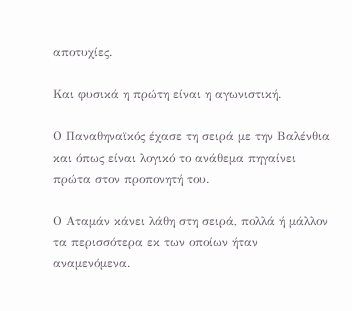αποτυχίες.

Και φυσικά η πρώτη είναι η αγωνιστική.

Ο Παναθηναϊκός έχασε τη σειρά με την Βαλένθια και όπως είναι λογικό το ανάθεμα πηγαίνει πρώτα στον προπονητή του.

Ο Αταμάν κάνει λάθη στη σειρά, πολλά ή μάλλον τα περισσότερα εκ των οποίων ήταν αναμενόμενα.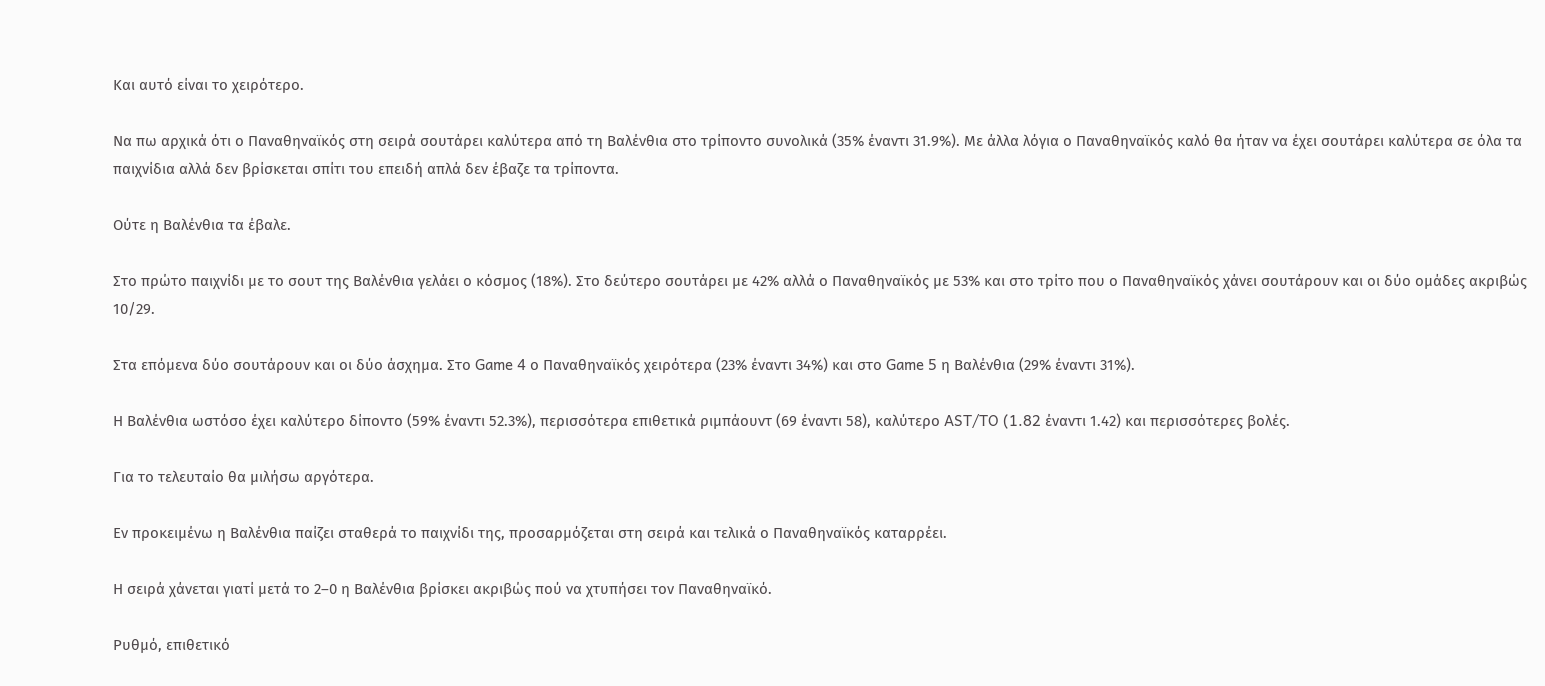Και αυτό είναι το χειρότερο.

Να πω αρχικά ότι ο Παναθηναϊκός στη σειρά σουτάρει καλύτερα από τη Βαλένθια στο τρίποντο συνολικά (35% έναντι 31.9%). Με άλλα λόγια ο Παναθηναϊκός καλό θα ήταν να έχει σουτάρει καλύτερα σε όλα τα παιχνίδια αλλά δεν βρίσκεται σπίτι του επειδή απλά δεν έβαζε τα τρίποντα.

Ούτε η Βαλένθια τα έβαλε.

Στο πρώτο παιχνίδι με το σουτ της Βαλένθια γελάει ο κόσμος (18%). Στο δεύτερο σουτάρει με 42% αλλά ο Παναθηναϊκός με 53% και στο τρίτο που ο Παναθηναϊκός χάνει σουτάρουν και οι δύο ομάδες ακριβώς 10/29.

Στα επόμενα δύο σουτάρουν και οι δύο άσχημα. Στο Game 4 ο Παναθηναϊκός χειρότερα (23% έναντι 34%) και στο Game 5 η Βαλένθια (29% έναντι 31%).

Η Βαλένθια ωστόσο έχει καλύτερο δίποντο (59% έναντι 52.3%), περισσότερα επιθετικά ριμπάουντ (69 έναντι 58), καλύτερο AST/TO (1.82 έναντι 1.42) και περισσότερες βολές.

Για το τελευταίο θα μιλήσω αργότερα.

Εν προκειμένω η Βαλένθια παίζει σταθερά το παιχνίδι της, προσαρμόζεται στη σειρά και τελικά ο Παναθηναϊκός καταρρέει.

Η σειρά χάνεται γιατί μετά το 2–0 η Βαλένθια βρίσκει ακριβώς πού να χτυπήσει τον Παναθηναϊκό.

Ρυθμό, επιθετικό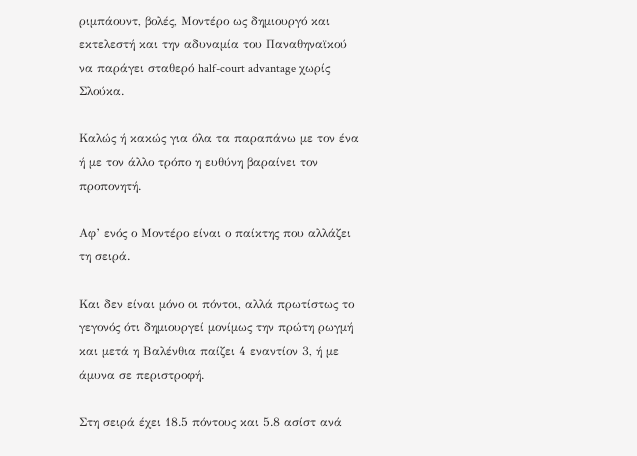ριμπάουντ, βολές, Μοντέρο ως δημιουργό και εκτελεστή και την αδυναμία του Παναθηναϊκού να παράγει σταθερό half-court advantage χωρίς Σλούκα.

Καλώς ή κακώς για όλα τα παραπάνω με τον ένα ή με τον άλλο τρόπο η ευθύνη βαραίνει τον προπονητή.

Αφ’ ενός ο Μοντέρο είναι ο παίκτης που αλλάζει τη σειρά.

Και δεν είναι μόνο οι πόντοι, αλλά πρωτίστως το γεγονός ότι δημιουργεί μονίμως την πρώτη ρωγμή και μετά η Βαλένθια παίζει 4 εναντίον 3, ή με άμυνα σε περιστροφή.

Στη σειρά έχει 18.5 πόντους και 5.8 ασίστ ανά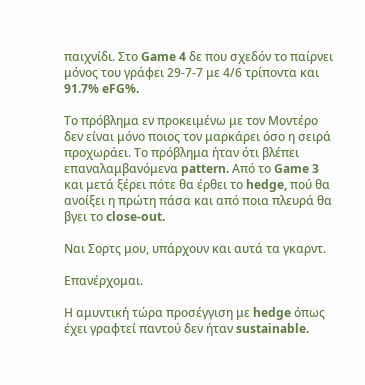παιχνίδι. Στο Game 4 δε που σχεδόν το παίρνει μόνος του γράφει 29-7-7 με 4/6 τρίποντα και 91.7% eFG%.

Το πρόβλημα εν προκειμένω με τον Μοντέρο δεν είναι μόνο ποιος τον μαρκάρει όσο η σειρά προχωράει. Το πρόβλημα ήταν ότι βλέπει επαναλαμβανόμενα pattern. Από το Game 3 και μετά ξέρει πότε θα έρθει το hedge, πού θα ανοίξει η πρώτη πάσα και από ποια πλευρά θα βγει το close-out.

Ναι Σορτς μου, υπάρχουν και αυτά τα γκαρντ.

Επανέρχομαι.

Η αμυντική τώρα προσέγγιση με hedge όπως έχει γραφτεί παντού δεν ήταν sustainable.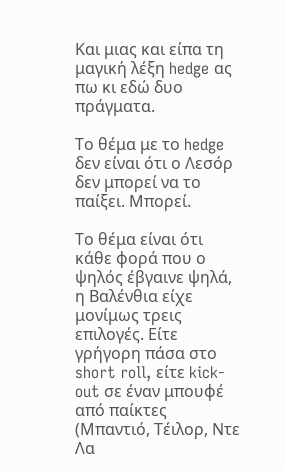Και μιας και είπα τη μαγική λέξη hedge ας πω κι εδώ δυο πράγματα.

Το θέμα με το hedge δεν είναι ότι ο Λεσόρ δεν μπορεί να το παίξει. Μπορεί.

Το θέμα είναι ότι κάθε φορά που ο ψηλός έβγαινε ψηλά, η Βαλένθια είχε μονίμως τρεις επιλογές. Είτε γρήγορη πάσα στο short roll, είτε kick-out σε έναν μπουφέ από παίκτες (Μπαντιό, Τέιλορ, Ντε Λα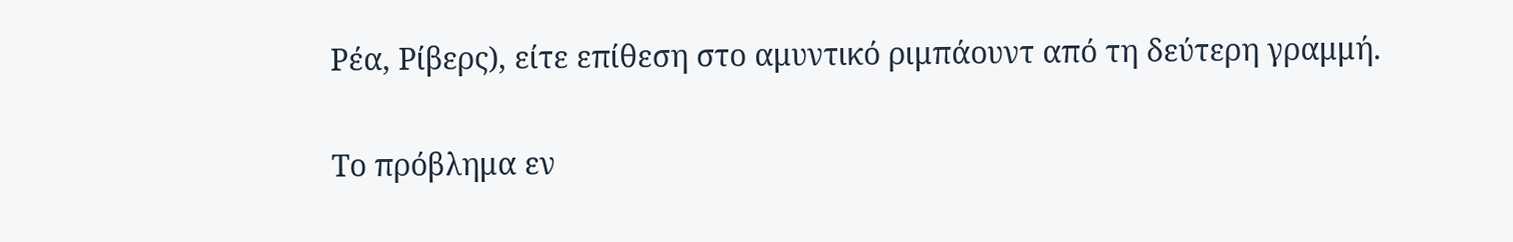Ρέα, Ρίβερς), είτε επίθεση στο αμυντικό ριμπάουντ από τη δεύτερη γραμμή.

Το πρόβλημα εν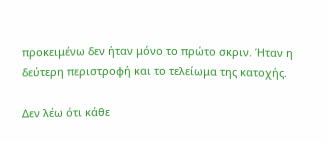προκειμένω δεν ήταν μόνο το πρώτο σκριν. Ήταν η δεύτερη περιστροφή και το τελείωμα της κατοχής.

Δεν λέω ότι κάθε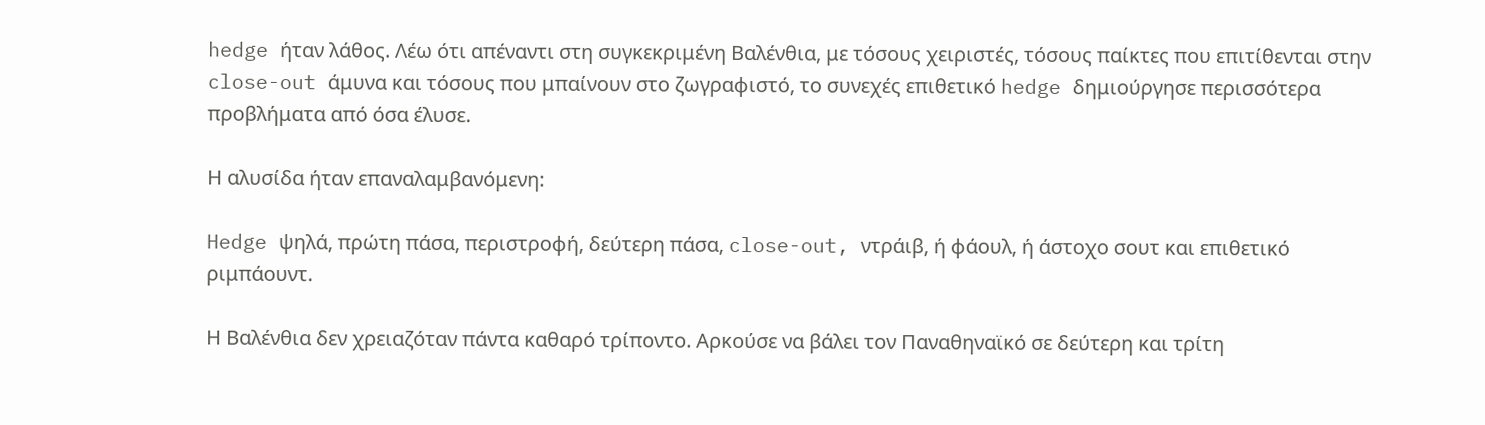hedge ήταν λάθος. Λέω ότι απέναντι στη συγκεκριμένη Βαλένθια, με τόσους χειριστές, τόσους παίκτες που επιτίθενται στην close-out άμυνα και τόσους που μπαίνουν στο ζωγραφιστό, το συνεχές επιθετικό hedge δημιούργησε περισσότερα προβλήματα από όσα έλυσε.

Η αλυσίδα ήταν επαναλαμβανόμενη:

Hedge ψηλά, πρώτη πάσα, περιστροφή, δεύτερη πάσα, close-out, ντράιβ, ή φάουλ, ή άστοχο σουτ και επιθετικό ριμπάουντ.

Η Βαλένθια δεν χρειαζόταν πάντα καθαρό τρίποντο. Αρκούσε να βάλει τον Παναθηναϊκό σε δεύτερη και τρίτη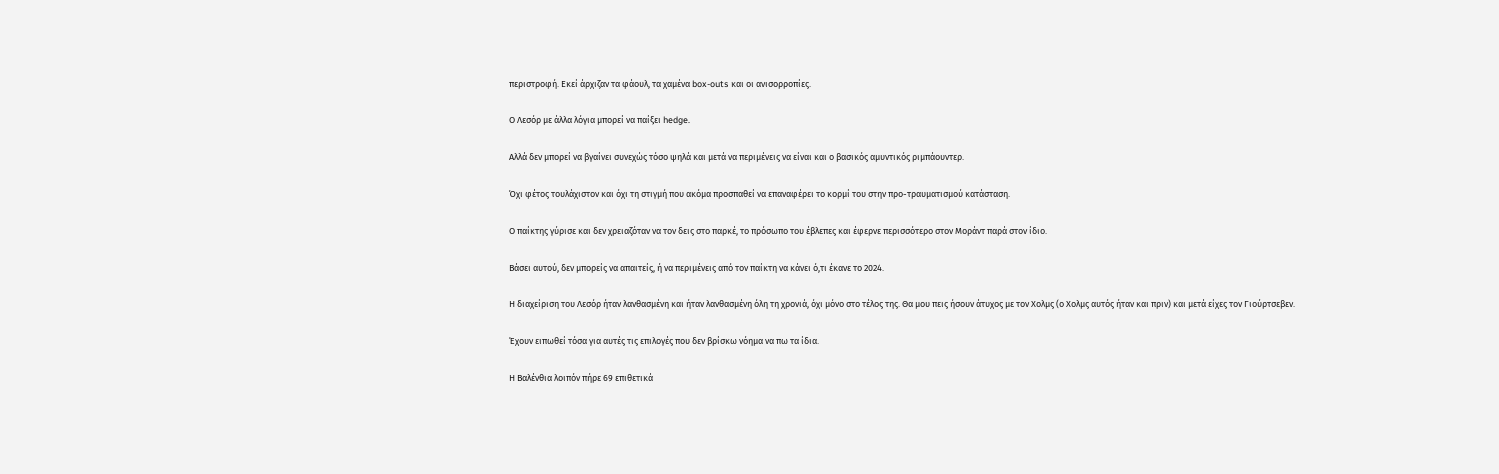περιστροφή. Εκεί άρχιζαν τα φάουλ, τα χαμένα box-outs και οι ανισορροπίες.

Ο Λεσόρ με άλλα λόγια μπορεί να παίξει hedge.

Αλλά δεν μπορεί να βγαίνει συνεχώς τόσο ψηλά και μετά να περιμένεις να είναι και ο βασικός αμυντικός ριμπάουντερ.

Όχι φέτος τουλάχιστον και όχι τη στιγμή που ακόμα προσπαθεί να επαναφέρει το κορμί του στην προ-τραυματισμού κατάσταση.

Ο παίκτης γύρισε και δεν χρειαζόταν να τον δεις στο παρκέ, το πρόσωπο του έβλεπες και έφερνε περισσότερο στον Μοράντ παρά στον ίδιο.

Βάσει αυτού, δεν μπορείς να απαιτείς, ή να περιμένεις από τον παίκτη να κάνει ό,τι έκανε το 2024.

Η διαχείριση του Λεσόρ ήταν λανθασμένη και ήταν λανθασμένη όλη τη χρονιά, όχι μόνο στο τέλος της. Θα μου πεις ήσουν άτυχος με τον Χολμς (ο Χολμς αυτός ήταν και πριν) και μετά είχες τον Γιούρτσεβεν.

Έχουν ειπωθεί τόσα για αυτές τις επιλογές που δεν βρίσκω νόημα να πω τα ίδια.

Η Βαλένθια λοιπόν πήρε 69 επιθετικά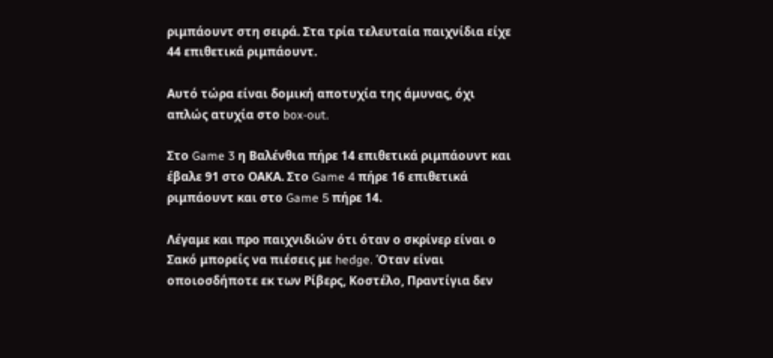ριμπάουντ στη σειρά. Στα τρία τελευταία παιχνίδια είχε 44 επιθετικά ριμπάουντ.

Αυτό τώρα είναι δομική αποτυχία της άμυνας, όχι απλώς ατυχία στο box-out.

Στο Game 3 η Βαλένθια πήρε 14 επιθετικά ριμπάουντ και έβαλε 91 στο ΟΑΚΑ. Στο Game 4 πήρε 16 επιθετικά ριμπάουντ και στο Game 5 πήρε 14.

Λέγαμε και προ παιχνιδιών ότι όταν ο σκρίνερ είναι ο Σακό μπορείς να πιέσεις με hedge. Όταν είναι οποιοσδήποτε εκ των Ρίβερς, Κοστέλο, Πραντίγια δεν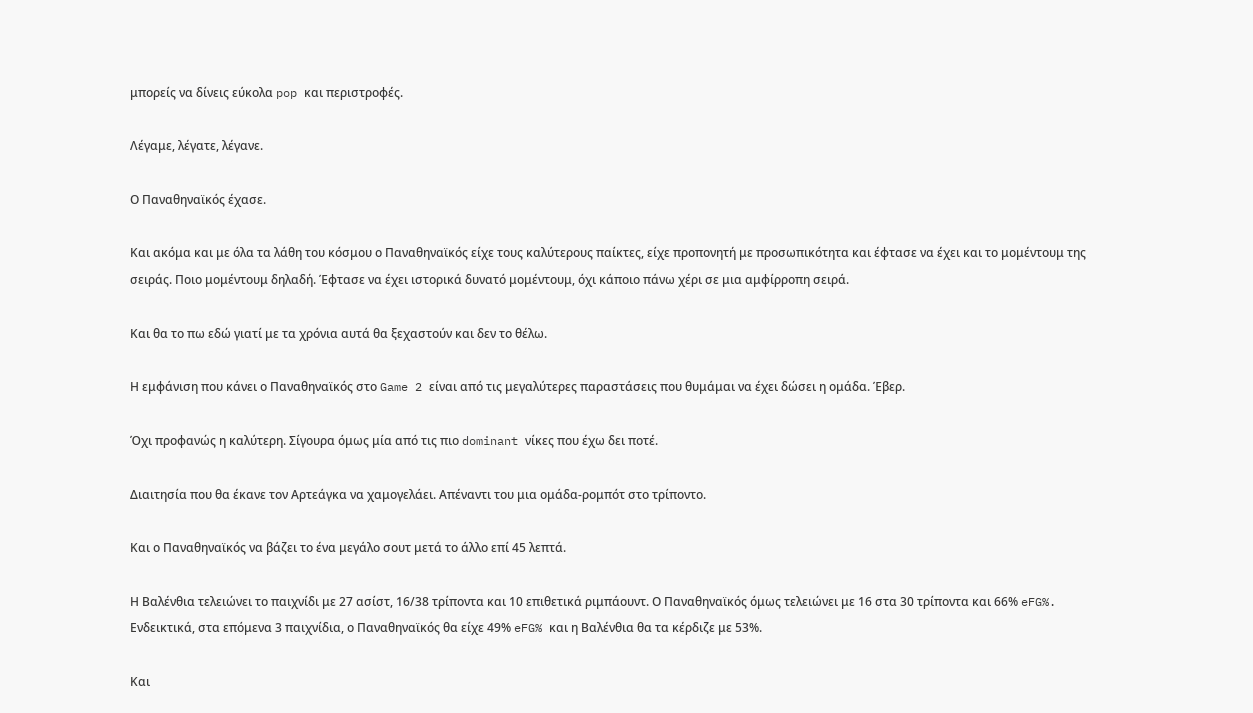μπορείς να δίνεις εύκολα pop και περιστροφές.

Λέγαμε, λέγατε, λέγανε.

Ο Παναθηναϊκός έχασε.

Και ακόμα και με όλα τα λάθη του κόσμου ο Παναθηναϊκός είχε τους καλύτερους παίκτες, είχε προπονητή με προσωπικότητα και έφτασε να έχει και το μομέντουμ της σειράς. Ποιο μομέντουμ δηλαδή. Έφτασε να έχει ιστορικά δυνατό μομέντουμ, όχι κάποιο πάνω χέρι σε μια αμφίρροπη σειρά.

Και θα το πω εδώ γιατί με τα χρόνια αυτά θα ξεχαστούν και δεν το θέλω.

Η εμφάνιση που κάνει ο Παναθηναϊκός στο Game 2 είναι από τις μεγαλύτερες παραστάσεις που θυμάμαι να έχει δώσει η ομάδα. Έβερ.

Όχι προφανώς η καλύτερη. Σίγουρα όμως μία από τις πιο dominant νίκες που έχω δει ποτέ.

Διαιτησία που θα έκανε τον Αρτεάγκα να χαμογελάει. Απέναντι του μια ομάδα-ρομπότ στο τρίποντο.

Και ο Παναθηναϊκός να βάζει το ένα μεγάλο σουτ μετά το άλλο επί 45 λεπτά.

Η Βαλένθια τελειώνει το παιχνίδι με 27 ασίστ, 16/38 τρίποντα και 10 επιθετικά ριμπάουντ. Ο Παναθηναϊκός όμως τελειώνει με 16 στα 30 τρίποντα και 66% eFG%. Ενδεικτικά, στα επόμενα 3 παιχνίδια, ο Παναθηναϊκός θα είχε 49% eFG% και η Βαλένθια θα τα κέρδιζε με 53%.

Και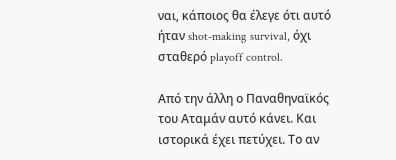ναι, κάποιος θα έλεγε ότι αυτό ήταν shot-making survival, όχι σταθερό playoff control.

Από την άλλη ο Παναθηναϊκός του Αταμάν αυτό κάνει. Και ιστορικά έχει πετύχει. Το αν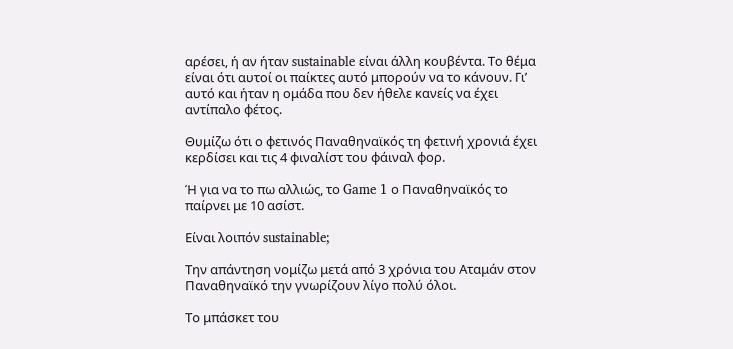αρέσει, ή αν ήταν sustainable είναι άλλη κουβέντα. Το θέμα είναι ότι αυτοί οι παίκτες αυτό μπορούν να το κάνουν. Γι’ αυτό και ήταν η ομάδα που δεν ήθελε κανείς να έχει αντίπαλο φέτος.

Θυμίζω ότι ο φετινός Παναθηναϊκός τη φετινή χρονιά έχει κερδίσει και τις 4 φιναλίστ του φάιναλ φορ.

Ή για να το πω αλλιώς, το Game 1 ο Παναθηναϊκός το παίρνει με 10 ασίστ.

Είναι λοιπόν sustainable;

Την απάντηση νομίζω μετά από 3 χρόνια του Αταμάν στον Παναθηναϊκό την γνωρίζουν λίγο πολύ όλοι.

Το μπάσκετ του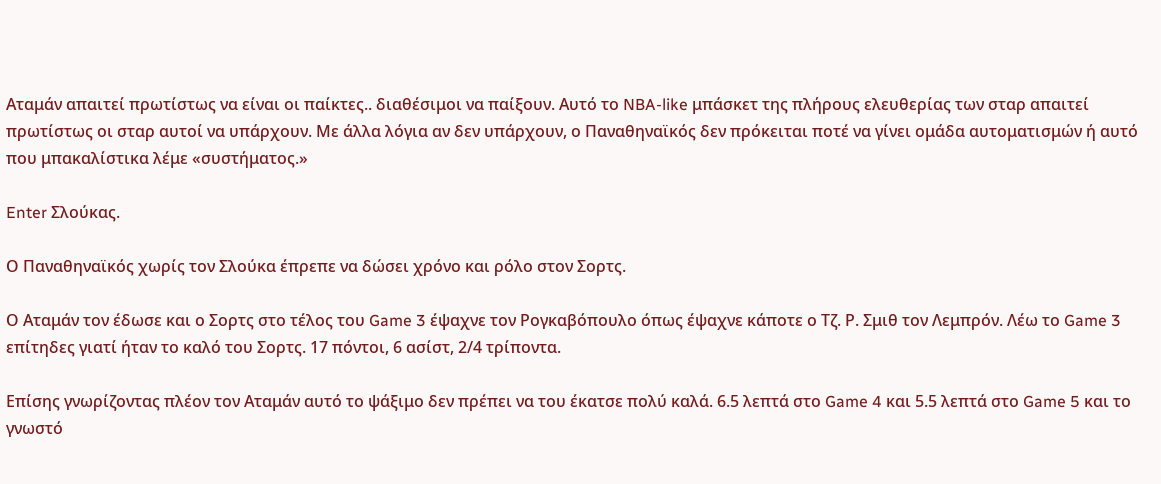Αταμάν απαιτεί πρωτίστως να είναι οι παίκτες.. διαθέσιμοι να παίξουν. Αυτό το NBA-like μπάσκετ της πλήρους ελευθερίας των σταρ απαιτεί πρωτίστως οι σταρ αυτοί να υπάρχουν. Με άλλα λόγια αν δεν υπάρχουν, ο Παναθηναϊκός δεν πρόκειται ποτέ να γίνει ομάδα αυτοματισμών ή αυτό που μπακαλίστικα λέμε «συστήματος.»

Enter Σλούκας.

Ο Παναθηναϊκός χωρίς τον Σλούκα έπρεπε να δώσει χρόνο και ρόλο στον Σορτς.

Ο Αταμάν τον έδωσε και ο Σορτς στο τέλος του Game 3 έψαχνε τον Ρογκαβόπουλο όπως έψαχνε κάποτε ο Τζ. Ρ. Σμιθ τον Λεμπρόν. Λέω το Game 3 επίτηδες γιατί ήταν το καλό του Σορτς. 17 πόντοι, 6 ασίστ, 2/4 τρίποντα.

Επίσης γνωρίζοντας πλέον τον Αταμάν αυτό το ψάξιμο δεν πρέπει να του έκατσε πολύ καλά. 6.5 λεπτά στο Game 4 και 5.5 λεπτά στο Game 5 και το γνωστό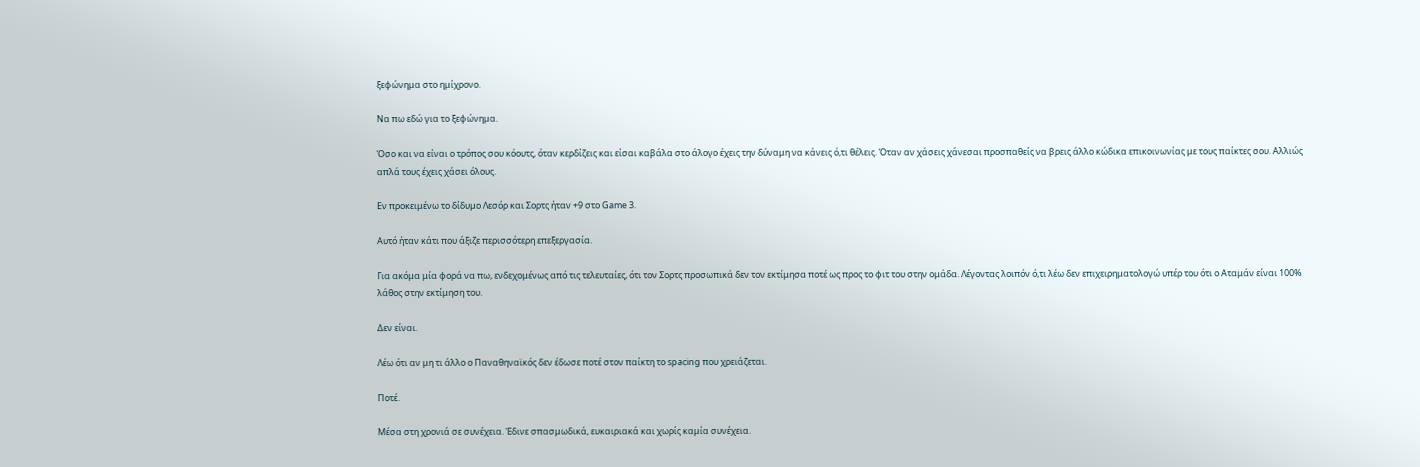ξεφώνημα στο ημίχρονο.

Να πω εδώ για το ξεφώνημα.

Όσο και να είναι ο τρόπος σου κόουτς, όταν κερδίζεις και είσαι καβάλα στο άλογο έχεις την δύναμη να κάνεις ό,τι θέλεις. Όταν αν χάσεις χάνεσαι προσπαθείς να βρεις άλλο κώδικα επικοινωνίας με τους παίκτες σου. Αλλιώς απλά τους έχεις χάσει όλους.

Εν προκειμένω το δίδυμο Λεσόρ και Σορτς ήταν +9 στο Game 3.

Αυτό ήταν κάτι που άξιζε περισσότερη επεξεργασία.

Για ακόμα μία φορά να πω, ενδεχομένως από τις τελευταίες, ότι τον Σορτς προσωπικά δεν τον εκτίμησα ποτέ ως προς το φιτ του στην ομάδα. Λέγοντας λοιπόν ό,τι λέω δεν επιχειρηματολογώ υπέρ του ότι ο Αταμάν είναι 100% λάθος στην εκτίμηση του.

Δεν είναι.

Λέω ότι αν μη τι άλλο ο Παναθηναϊκός δεν έδωσε ποτέ στον παίκτη το spacing που χρειάζεται.

Ποτέ.

Μέσα στη χρονιά σε συνέχεια. Έδινε σπασμωδικά, ευκαιριακά και χωρίς καμία συνέχεια.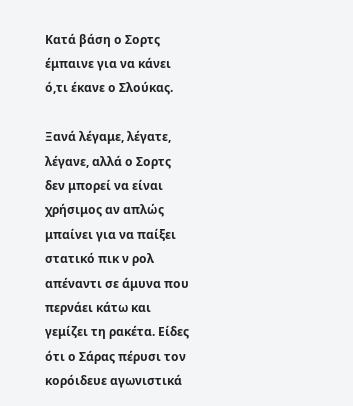Κατά βάση ο Σορτς έμπαινε για να κάνει ό,τι έκανε ο Σλούκας.

Ξανά λέγαμε, λέγατε, λέγανε, αλλά ο Σορτς δεν μπορεί να είναι χρήσιμος αν απλώς μπαίνει για να παίξει στατικό πικ ν ρολ απέναντι σε άμυνα που περνάει κάτω και γεμίζει τη ρακέτα. Είδες ότι ο Σάρας πέρυσι τον κορόιδευε αγωνιστικά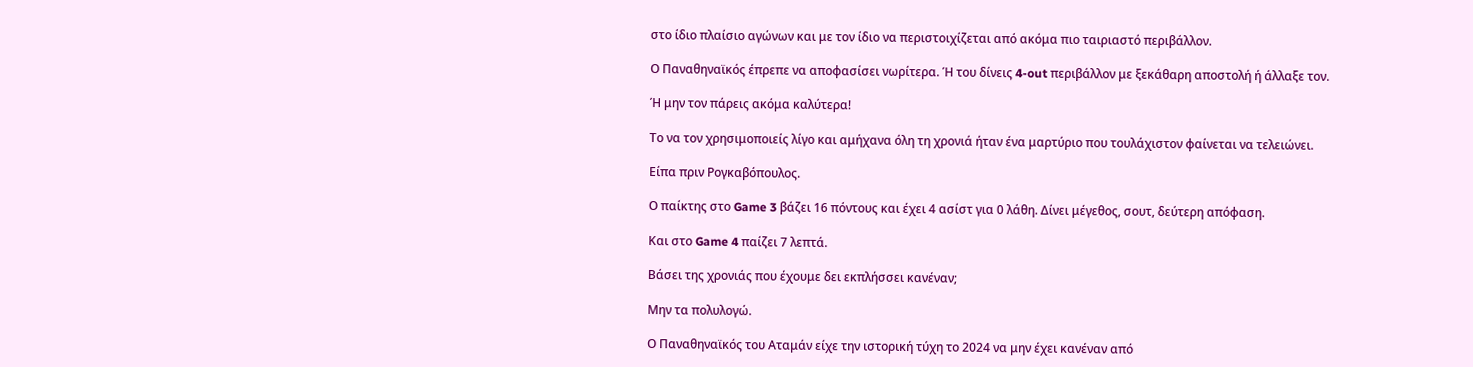στο ίδιο πλαίσιο αγώνων και με τον ίδιο να περιστοιχίζεται από ακόμα πιο ταιριαστό περιβάλλον.

Ο Παναθηναϊκός έπρεπε να αποφασίσει νωρίτερα. Ή του δίνεις 4-out περιβάλλον με ξεκάθαρη αποστολή ή άλλαξε τον.

Ή μην τον πάρεις ακόμα καλύτερα!

Το να τον χρησιμοποιείς λίγο και αμήχανα όλη τη χρονιά ήταν ένα μαρτύριο που τουλάχιστον φαίνεται να τελειώνει.

Είπα πριν Ρογκαβόπουλος.

Ο παίκτης στο Game 3 βάζει 16 πόντους και έχει 4 ασίστ για 0 λάθη. Δίνει μέγεθος, σουτ, δεύτερη απόφαση.

Και στο Game 4 παίζει 7 λεπτά.

Βάσει της χρονιάς που έχουμε δει εκπλήσσει κανέναν;

Μην τα πολυλογώ.

Ο Παναθηναϊκός του Αταμάν είχε την ιστορική τύχη το 2024 να μην έχει κανέναν από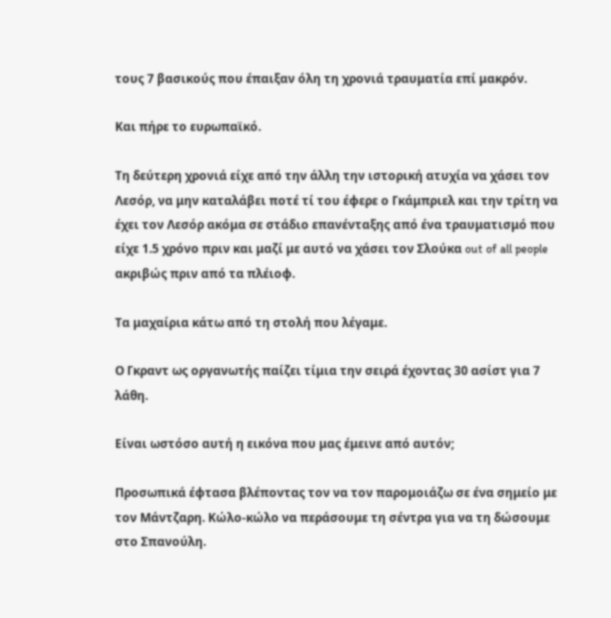τους 7 βασικούς που έπαιξαν όλη τη χρονιά τραυματία επί μακρόν.

Και πήρε το ευρωπαϊκό.

Τη δεύτερη χρονιά είχε από την άλλη την ιστορική ατυχία να χάσει τον Λεσόρ, να μην καταλάβει ποτέ τί του έφερε ο Γκάμπριελ και την τρίτη να έχει τον Λεσόρ ακόμα σε στάδιο επανένταξης από ένα τραυματισμό που είχε 1.5 χρόνο πριν και μαζί με αυτό να χάσει τον Σλούκα out of all people ακριβώς πριν από τα πλέιοφ.

Τα μαχαίρια κάτω από τη στολή που λέγαμε.

Ο Γκραντ ως οργανωτής παίζει τίμια την σειρά έχοντας 30 ασίστ για 7 λάθη.

Είναι ωστόσο αυτή η εικόνα που μας έμεινε από αυτόν;

Προσωπικά έφτασα βλέποντας τον να τον παρομοιάζω σε ένα σημείο με τον Μάντζαρη. Κώλο-κώλο να περάσουμε τη σέντρα για να τη δώσουμε στο Σπανούλη.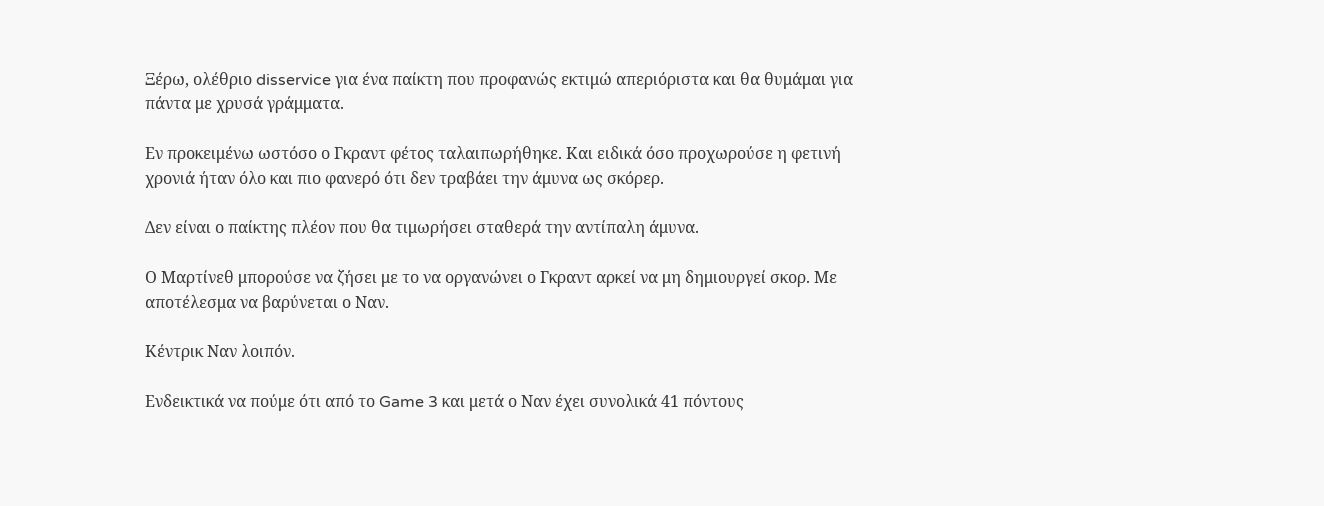Ξέρω, ολέθριο disservice για ένα παίκτη που προφανώς εκτιμώ απεριόριστα και θα θυμάμαι για πάντα με χρυσά γράμματα.

Εν προκειμένω ωστόσο ο Γκραντ φέτος ταλαιπωρήθηκε. Και ειδικά όσο προχωρούσε η φετινή χρονιά ήταν όλο και πιο φανερό ότι δεν τραβάει την άμυνα ως σκόρερ.

Δεν είναι ο παίκτης πλέον που θα τιμωρήσει σταθερά την αντίπαλη άμυνα.

Ο Μαρτίνεθ μπορούσε να ζήσει με το να οργανώνει ο Γκραντ αρκεί να μη δημιουργεί σκορ. Με αποτέλεσμα να βαρύνεται ο Ναν.

Κέντρικ Ναν λοιπόν.

Ενδεικτικά να πούμε ότι από το Game 3 και μετά ο Ναν έχει συνολικά 41 πόντους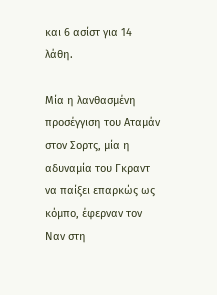και 6 ασίστ για 14 λάθη.

Μία η λανθασμένη προσέγγιση του Αταμάν στον Σορτς, μία η αδυναμία του Γκραντ να παίξει επαρκώς ως κόμπο, έφερναν τον Ναν στη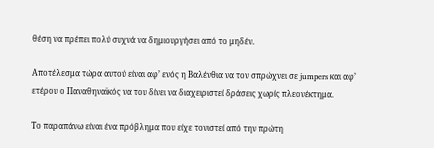θέση να πρέπει πολύ συχνά να δημιουργήσει από το μηδέν.

Αποτέλεσμα τώρα αυτού είναι αφ’ ενός η Βαλένθια να τον σπρώχνει σε jumpers και αφ’ ετέρου ο Παναθηναϊκός να του δίνει να διαχειριστεί δράσεις χωρίς πλεονέκτημα.

Το παραπάνω είναι ένα πρόβλημα που είχε τονιστεί από την πρώτη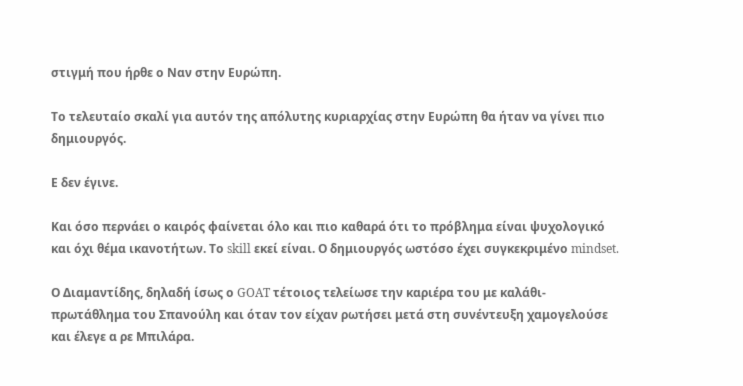στιγμή που ήρθε ο Ναν στην Ευρώπη.

Το τελευταίο σκαλί για αυτόν της απόλυτης κυριαρχίας στην Ευρώπη θα ήταν να γίνει πιο δημιουργός.

Ε δεν έγινε.

Και όσο περνάει ο καιρός φαίνεται όλο και πιο καθαρά ότι το πρόβλημα είναι ψυχολογικό και όχι θέμα ικανοτήτων. Το skill εκεί είναι. Ο δημιουργός ωστόσο έχει συγκεκριμένο mindset.

Ο Διαμαντίδης, δηλαδή ίσως ο GOAT τέτοιος τελείωσε την καριέρα του με καλάθι-πρωτάθλημα του Σπανούλη και όταν τον είχαν ρωτήσει μετά στη συνέντευξη χαμογελούσε και έλεγε α ρε Μπιλάρα.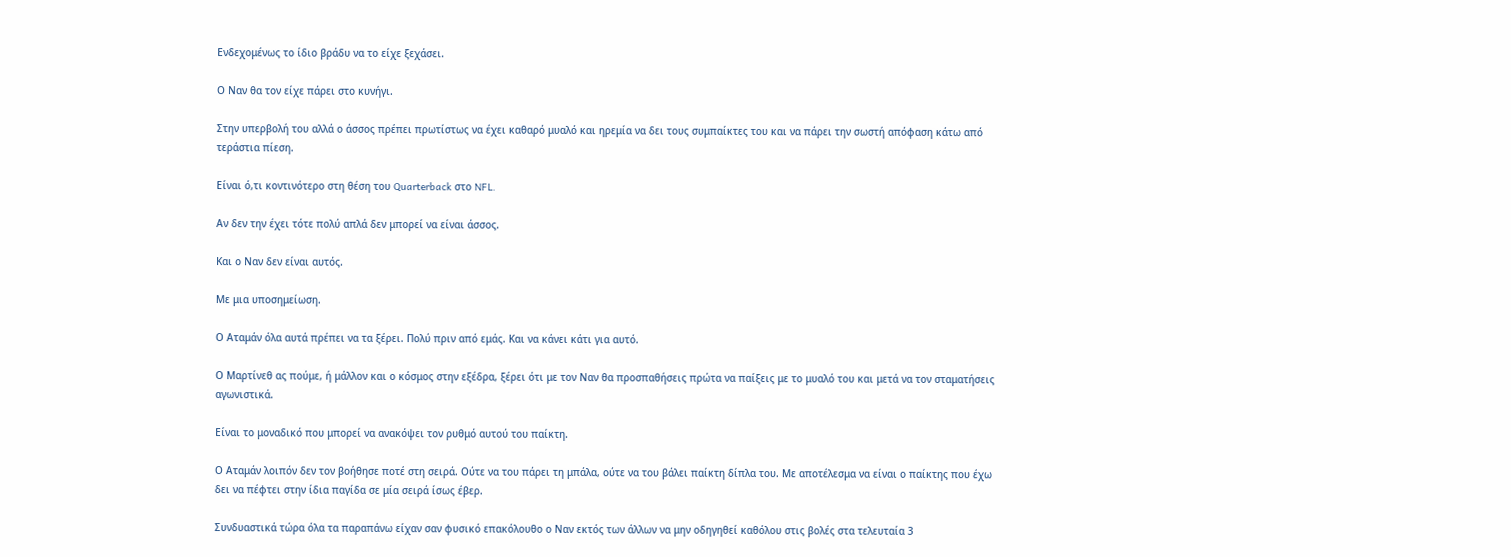Ενδεχομένως το ίδιο βράδυ να το είχε ξεχάσει.

Ο Ναν θα τον είχε πάρει στο κυνήγι.

Στην υπερβολή του αλλά ο άσσος πρέπει πρωτίστως να έχει καθαρό μυαλό και ηρεμία να δει τους συμπαίκτες του και να πάρει την σωστή απόφαση κάτω από τεράστια πίεση.

Είναι ό,τι κοντινότερο στη θέση του Quarterback στο NFL.

Αν δεν την έχει τότε πολύ απλά δεν μπορεί να είναι άσσος.

Και ο Ναν δεν είναι αυτός.

Με μια υποσημείωση.

Ο Αταμάν όλα αυτά πρέπει να τα ξέρει. Πολύ πριν από εμάς. Και να κάνει κάτι για αυτό.

Ο Μαρτίνεθ ας πούμε, ή μάλλον και ο κόσμος στην εξέδρα, ξέρει ότι με τον Ναν θα προσπαθήσεις πρώτα να παίξεις με το μυαλό του και μετά να τον σταματήσεις αγωνιστικά.

Είναι το μοναδικό που μπορεί να ανακόψει τον ρυθμό αυτού του παίκτη.

Ο Αταμάν λοιπόν δεν τον βοήθησε ποτέ στη σειρά. Ούτε να του πάρει τη μπάλα, ούτε να του βάλει παίκτη δίπλα του. Με αποτέλεσμα να είναι ο παίκτης που έχω δει να πέφτει στην ίδια παγίδα σε μία σειρά ίσως έβερ.

Συνδυαστικά τώρα όλα τα παραπάνω είχαν σαν φυσικό επακόλουθο ο Ναν εκτός των άλλων να μην οδηγηθεί καθόλου στις βολές στα τελευταία 3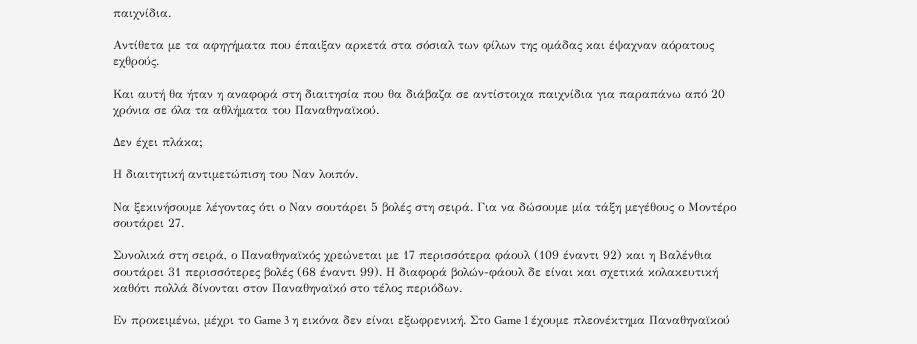παιχνίδια.

Αντίθετα με τα αφηγήματα που έπαιξαν αρκετά στα σόσιαλ των φίλων της ομάδας και έψαχναν αόρατους εχθρούς.

Και αυτή θα ήταν η αναφορά στη διαιτησία που θα διάβαζα σε αντίστοιχα παιχνίδια για παραπάνω από 20 χρόνια σε όλα τα αθλήματα του Παναθηναϊκού.

Δεν έχει πλάκα;

Η διαιτητική αντιμετώπιση του Ναν λοιπόν.

Να ξεκινήσουμε λέγοντας ότι ο Ναν σουτάρει 5 βολές στη σειρά. Για να δώσουμε μία τάξη μεγέθους ο Μοντέρο σουτάρει 27.

Συνολικά στη σειρά, ο Παναθηναϊκός χρεώνεται με 17 περισσότερα φάουλ (109 έναντι 92) και η Βαλένθια σουτάρει 31 περισσότερες βολές (68 έναντι 99). Η διαφορά βολών-φάουλ δε είναι και σχετικά κολακευτική καθότι πολλά δίνονται στον Παναθηναϊκό στο τέλος περιόδων.

Εν προκειμένω, μέχρι το Game 3 η εικόνα δεν είναι εξωφρενική. Στο Game 1 έχουμε πλεονέκτημα Παναθηναϊκού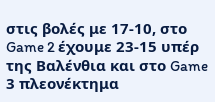στις βολές με 17-10, στο Game 2 έχουμε 23-15 υπέρ της Βαλένθια και στο Game 3 πλεονέκτημα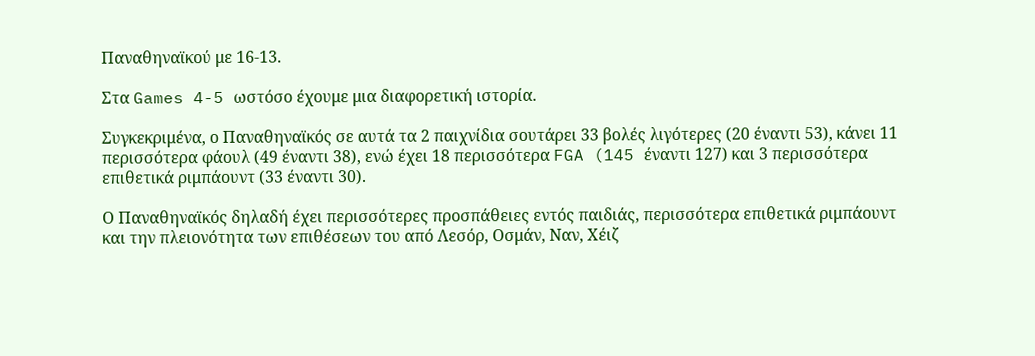Παναθηναϊκού με 16-13.

Στα Games 4-5 ωστόσο έχουμε μια διαφορετική ιστορία.

Συγκεκριμένα, ο Παναθηναϊκός σε αυτά τα 2 παιχνίδια σουτάρει 33 βολές λιγότερες (20 έναντι 53), κάνει 11 περισσότερα φάουλ (49 έναντι 38), ενώ έχει 18 περισσότερα FGA (145 έναντι 127) και 3 περισσότερα επιθετικά ριμπάουντ (33 έναντι 30).

Ο Παναθηναϊκός δηλαδή έχει περισσότερες προσπάθειες εντός παιδιάς, περισσότερα επιθετικά ριμπάουντ και την πλειονότητα των επιθέσεων του από Λεσόρ, Οσμάν, Ναν, Χέιζ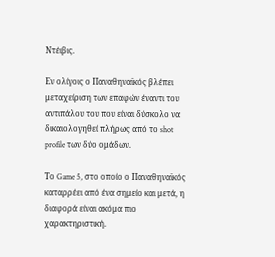Ντέιβις.

Εν ολίγοις ο Παναθηναϊκός βλέπει μεταχείριση των επαφών έναντι του αντιπάλου του που είναι δύσκολο να δικαιολογηθεί πλήρως από το shot profile των δύο ομάδων.

Το Game 5, στο οποίο ο Παναθηναϊκός καταρρέει από ένα σημείο και μετά, η διαφορά είναι ακόμα πιο χαρακτηριστική.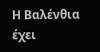Η Βαλένθια έχει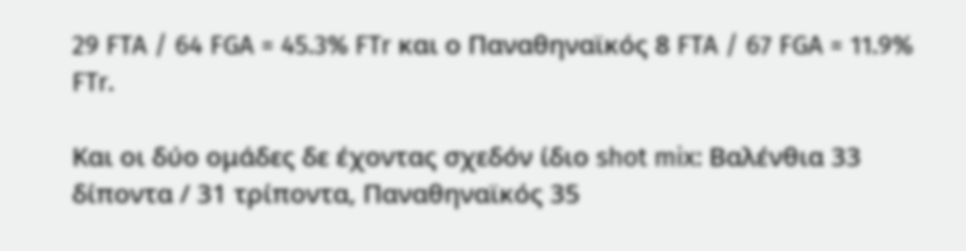29 FTA / 64 FGA = 45.3% FTr και ο Παναθηναϊκός 8 FTA / 67 FGA = 11.9% FTr.

Και οι δύο ομάδες δε έχοντας σχεδόν ίδιο shot mix: Βαλένθια 33 δίποντα / 31 τρίποντα, Παναθηναϊκός 35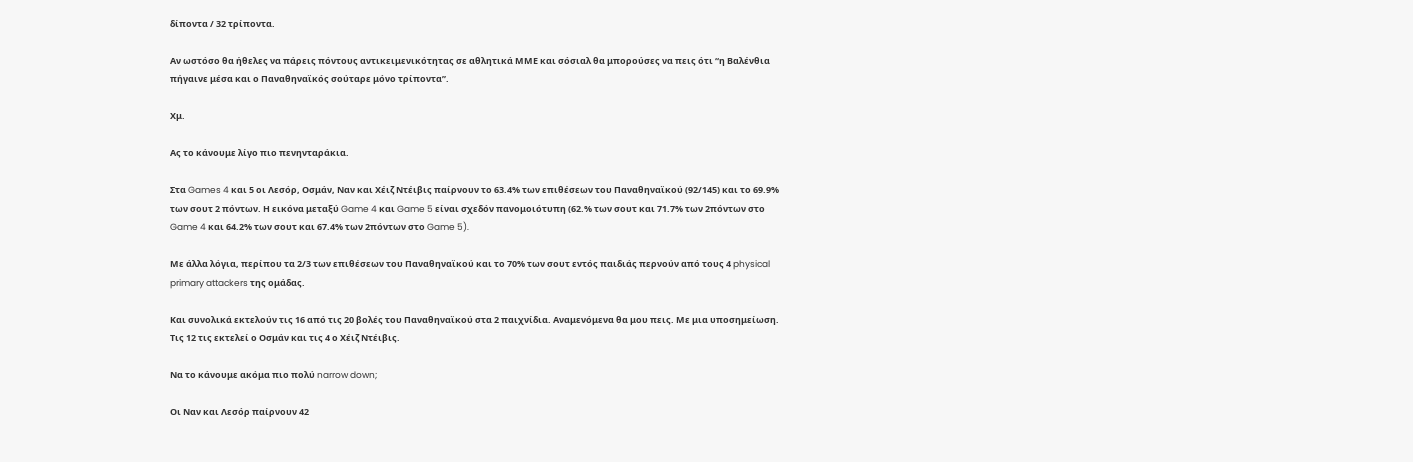δίποντα / 32 τρίποντα.

Αν ωστόσο θα ήθελες να πάρεις πόντους αντικειμενικότητας σε αθλητικά ΜΜΕ και σόσιαλ θα μπορούσες να πεις ότι “η Βαλένθια πήγαινε μέσα και ο Παναθηναϊκός σούταρε μόνο τρίποντα”.

Χμ.

Ας το κάνουμε λίγο πιο πενηνταράκια.

Στα Games 4 και 5 οι Λεσόρ, Οσμάν, Ναν και Χέιζ Ντέιβις παίρνουν το 63.4% των επιθέσεων του Παναθηναϊκού (92/145) και το 69.9% των σουτ 2 πόντων. Η εικόνα μεταξύ Game 4 και Game 5 είναι σχεδόν πανομοιότυπη (62.% των σουτ και 71.7% των 2πόντων στο Game 4 και 64.2% των σουτ και 67.4% των 2πόντων στο Game 5).

Με άλλα λόγια, περίπου τα 2/3 των επιθέσεων του Παναθηναϊκού και το 70% των σουτ εντός παιδιάς περνούν από τους 4 physical primary attackers της ομάδας.

Και συνολικά εκτελούν τις 16 από τις 20 βολές του Παναθηναϊκού στα 2 παιχνίδια. Αναμενόμενα θα μου πεις. Με μια υποσημείωση. Τις 12 τις εκτελεί ο Οσμάν και τις 4 ο Χέιζ Ντέιβις.

Να το κάνουμε ακόμα πιο πολύ narrow down;

Οι Ναν και Λεσόρ παίρνουν 42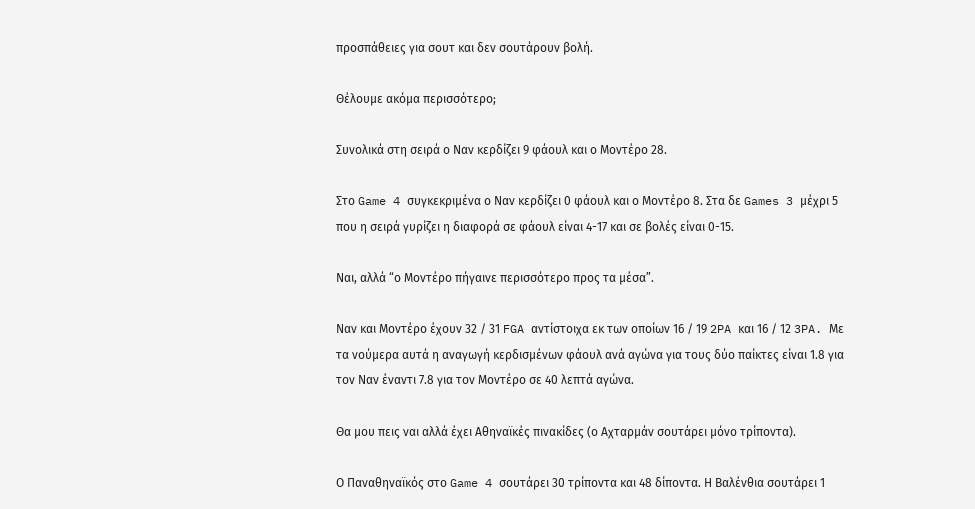προσπάθειες για σουτ και δεν σουτάρουν βολή.

Θέλουμε ακόμα περισσότερο;

Συνολικά στη σειρά ο Ναν κερδίζει 9 φάουλ και ο Μοντέρο 28.

Στο Game 4 συγκεκριμένα ο Ναν κερδίζει 0 φάουλ και ο Μοντέρο 8. Στα δε Games 3 μέχρι 5 που η σειρά γυρίζει η διαφορά σε φάουλ είναι 4-17 και σε βολές είναι 0-15.

Ναι, αλλά “ο Μοντέρο πήγαινε περισσότερο προς τα μέσα”.

Ναν και Μοντέρο έχουν 32 / 31 FGA αντίστοιχα εκ των οποίων 16 / 19 2PA και 16 / 12 3PA. Με τα νούμερα αυτά η αναγωγή κερδισμένων φάουλ ανά αγώνα για τους δύο παίκτες είναι 1.8 για τον Ναν έναντι 7.8 για τον Μοντέρο σε 40 λεπτά αγώνα.

Θα μου πεις ναι αλλά έχει Αθηναϊκές πινακίδες (ο Αχταρμάν σουτάρει μόνο τρίποντα).

Ο Παναθηναϊκός στο Game 4 σουτάρει 30 τρίποντα και 48 δίποντα. Η Βαλένθια σουτάρει 1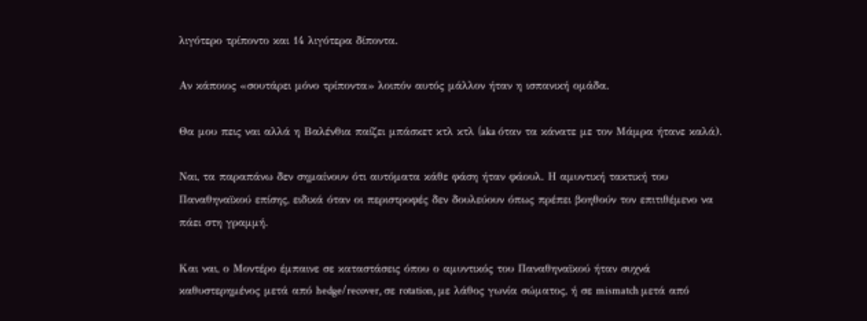λιγότερο τρίποντο και 14 λιγότερα δίποντα.

Αν κάποιος «σουτάρει μόνο τρίποντα» λοιπόν αυτός μάλλον ήταν η ισπανική ομάδα.

Θα μου πεις ναι αλλά η Βαλένθια παίζει μπάσκετ κτλ κτλ (aka όταν τα κάνατε με τον Μάμρα ήτανε καλά).

Ναι, τα παραπάνω δεν σημαίνουν ότι αυτόματα κάθε φάση ήταν φάουλ. Η αμυντική τακτική του Παναθηναϊκού επίσης, ειδικά όταν οι περιστροφές δεν δουλεύουν όπως πρέπει βοηθούν τον επιτιθέμενο να πάει στη γραμμή.

Και ναι, ο Μοντέρο έμπαινε σε καταστάσεις όπου ο αμυντικός του Παναθηναϊκού ήταν συχνά καθυστερημένος μετά από hedge/recover, σε rotation, με λάθος γωνία σώματος, ή σε mismatch μετά από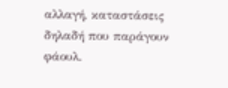αλλαγή, καταστάσεις δηλαδή που παράγουν φάουλ.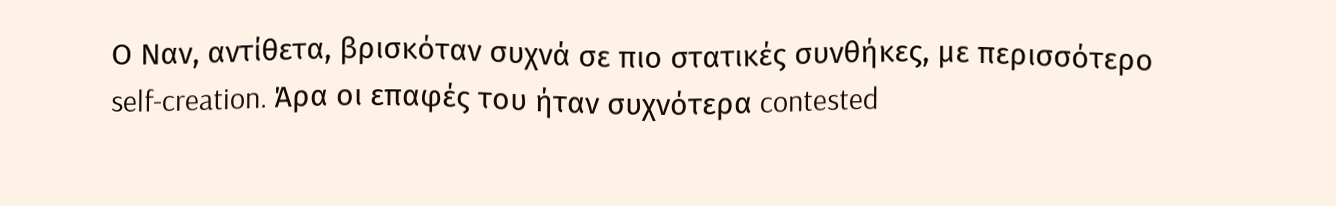Ο Ναν, αντίθετα, βρισκόταν συχνά σε πιο στατικές συνθήκες, με περισσότερο self-creation. Άρα οι επαφές του ήταν συχνότερα contested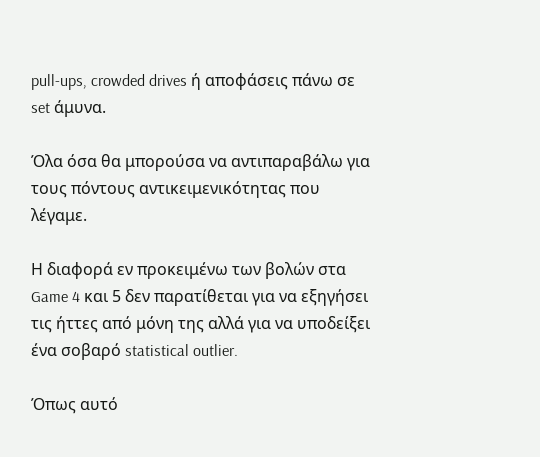pull-ups, crowded drives ή αποφάσεις πάνω σε set άμυνα.

Όλα όσα θα μπορούσα να αντιπαραβάλω για τους πόντους αντικειμενικότητας που λέγαμε.

Η διαφορά εν προκειμένω των βολών στα Game 4 και 5 δεν παρατίθεται για να εξηγήσει τις ήττες από μόνη της αλλά για να υποδείξει ένα σοβαρό statistical outlier.

Όπως αυτό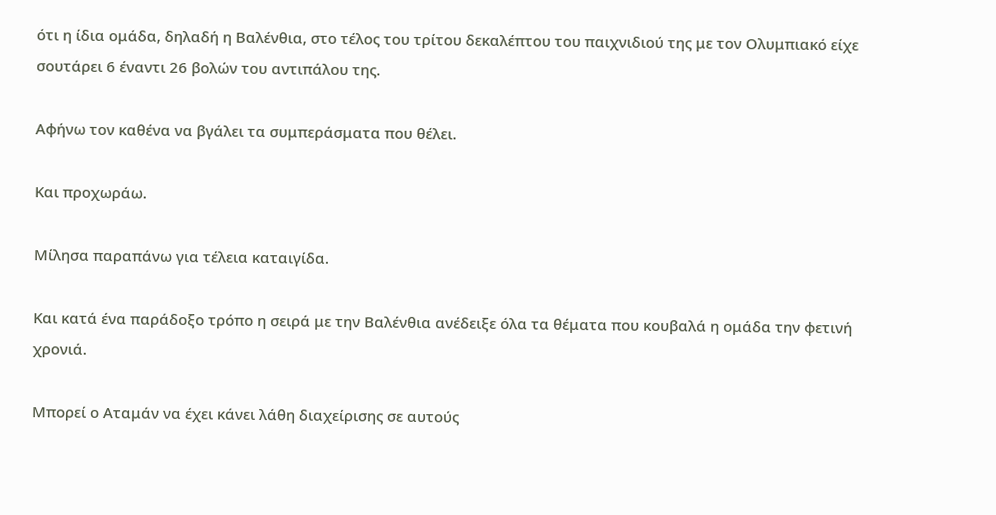ότι η ίδια ομάδα, δηλαδή η Βαλένθια, στο τέλος του τρίτου δεκαλέπτου του παιχνιδιού της με τον Ολυμπιακό είχε σουτάρει 6 έναντι 26 βολών του αντιπάλου της.

Αφήνω τον καθένα να βγάλει τα συμπεράσματα που θέλει.

Και προχωράω.

Μίλησα παραπάνω για τέλεια καταιγίδα.

Και κατά ένα παράδοξο τρόπο η σειρά με την Βαλένθια ανέδειξε όλα τα θέματα που κουβαλά η ομάδα την φετινή χρονιά.

Μπορεί ο Αταμάν να έχει κάνει λάθη διαχείρισης σε αυτούς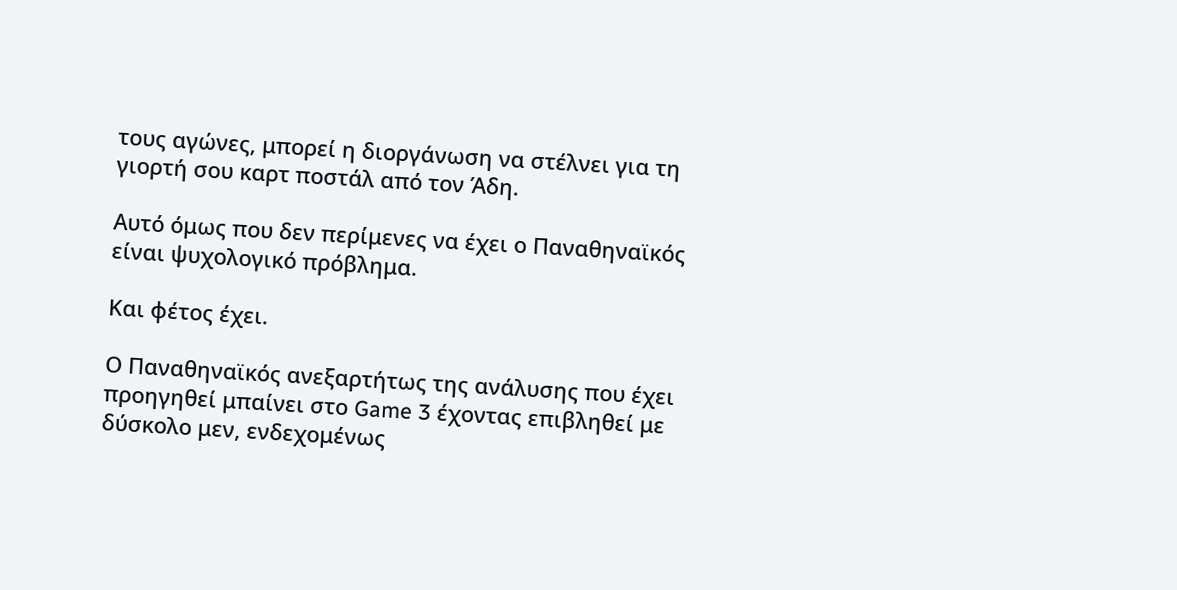τους αγώνες, μπορεί η διοργάνωση να στέλνει για τη γιορτή σου καρτ ποστάλ από τον Άδη.

Αυτό όμως που δεν περίμενες να έχει ο Παναθηναϊκός είναι ψυχολογικό πρόβλημα.

Και φέτος έχει.

Ο Παναθηναϊκός ανεξαρτήτως της ανάλυσης που έχει προηγηθεί μπαίνει στο Game 3 έχοντας επιβληθεί με δύσκολο μεν, ενδεχομένως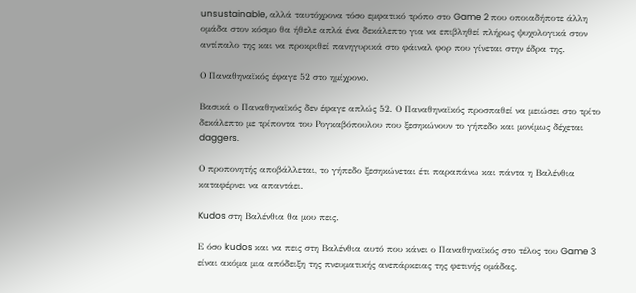unsustainable, αλλά ταυτόχρονα τόσο εμφατικό τρόπο στο Game 2 που οποιαδήποτε άλλη ομάδα στον κόσμο θα ήθελε απλά ένα δεκάλεπτο για να επιβληθεί πλήρως ψυχολογικά στον αντίπαλο της και να προκριθεί πανηγυρικά στο φάιναλ φορ που γίνεται στην έδρα της.

Ο Παναθηναϊκός έφαγε 52 στο ημίχρονο.

Βασικά ο Παναθηναϊκός δεν έφαγε απλώς 52. Ο Παναθηναϊκός προσπαθεί να μειώσει στο τρίτο δεκάλεπτο με τρίποντα του Ρογκαβόπουλου που ξεσηκώνουν το γήπεδο και μονίμως δέχεται daggers.

Ο προπονητής αποβάλλεται, το γήπεδο ξεσηκώνεται έτι παραπάνω και πάντα η Βαλένθια καταφέρνει να απαντάει.

Kudos στη Βαλένθια θα μου πεις.

Ε όσο kudos και να πεις στη Βαλένθια αυτό που κάνει ο Παναθηναϊκός στο τέλος του Game 3 είναι ακόμα μια απόδειξη της πνευματικής ανεπάρκειας της φετινής ομάδας.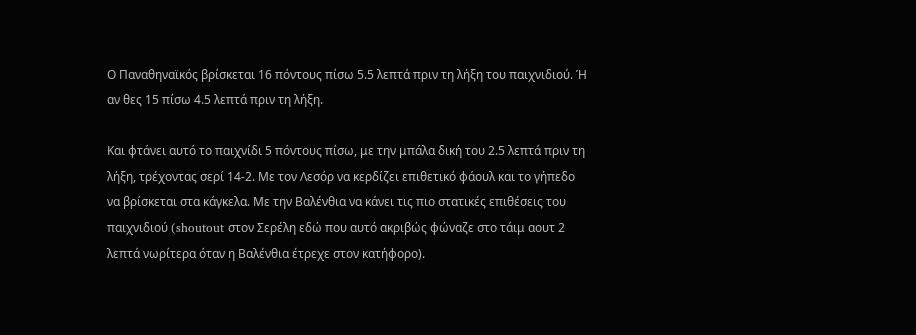Ο Παναθηναϊκός βρίσκεται 16 πόντους πίσω 5.5 λεπτά πριν τη λήξη του παιχνιδιού. Ή αν θες 15 πίσω 4.5 λεπτά πριν τη λήξη.

Και φτάνει αυτό το παιχνίδι 5 πόντους πίσω, με την μπάλα δική του 2.5 λεπτά πριν τη λήξη, τρέχοντας σερί 14-2. Με τον Λεσόρ να κερδίζει επιθετικό φάουλ και το γήπεδο να βρίσκεται στα κάγκελα. Με την Βαλένθια να κάνει τις πιο στατικές επιθέσεις του παιχνιδιού (shoutout στον Σερέλη εδώ που αυτό ακριβώς φώναζε στο τάιμ αουτ 2 λεπτά νωρίτερα όταν η Βαλένθια έτρεχε στον κατήφορο).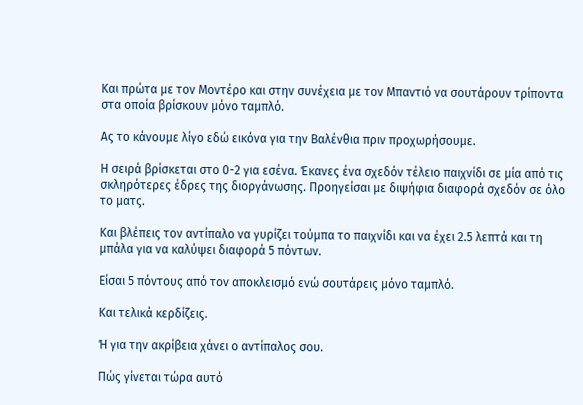Και πρώτα με τον Μοντέρο και στην συνέχεια με τον Μπαντιό να σουτάρουν τρίποντα στα οποία βρίσκουν μόνο ταμπλό.

Ας το κάνουμε λίγο εδώ εικόνα για την Βαλένθια πριν προχωρήσουμε.

Η σειρά βρίσκεται στο 0-2 για εσένα. Έκανες ένα σχεδόν τέλειο παιχνίδι σε μία από τις σκληρότερες έδρες της διοργάνωσης. Προηγείσαι με διψήφια διαφορά σχεδόν σε όλο το ματς.

Και βλέπεις τον αντίπαλο να γυρίζει τούμπα το παιχνίδι και να έχει 2.5 λεπτά και τη μπάλα για να καλύψει διαφορά 5 πόντων.

Είσαι 5 πόντους από τον αποκλεισμό ενώ σουτάρεις μόνο ταμπλό.

Και τελικά κερδίζεις.

Ή για την ακρίβεια χάνει ο αντίπαλος σου.

Πώς γίνεται τώρα αυτό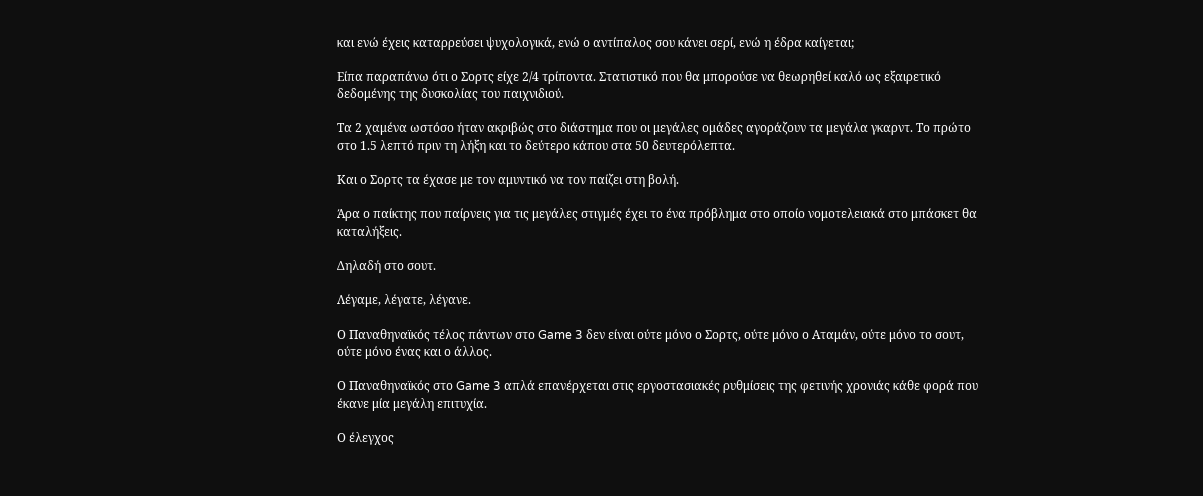και ενώ έχεις καταρρεύσει ψυχολογικά, ενώ ο αντίπαλος σου κάνει σερί, ενώ η έδρα καίγεται;

Είπα παραπάνω ότι ο Σορτς είχε 2/4 τρίποντα. Στατιστικό που θα μπορούσε να θεωρηθεί καλό ως εξαιρετικό δεδομένης της δυσκολίας του παιχνιδιού.

Τα 2 χαμένα ωστόσο ήταν ακριβώς στο διάστημα που οι μεγάλες ομάδες αγοράζουν τα μεγάλα γκαρντ. Το πρώτο στο 1.5 λεπτό πριν τη λήξη και το δεύτερο κάπου στα 50 δευτερόλεπτα.

Και ο Σορτς τα έχασε με τον αμυντικό να τον παίζει στη βολή.

Άρα ο παίκτης που παίρνεις για τις μεγάλες στιγμές έχει το ένα πρόβλημα στο οποίο νομοτελειακά στο μπάσκετ θα καταλήξεις.

Δηλαδή στο σουτ.

Λέγαμε, λέγατε, λέγανε.

Ο Παναθηναϊκός τέλος πάντων στο Game 3 δεν είναι ούτε μόνο ο Σορτς, ούτε μόνο ο Αταμάν, ούτε μόνο το σουτ, ούτε μόνο ένας και ο άλλος.

Ο Παναθηναϊκός στο Game 3 απλά επανέρχεται στις εργοστασιακές ρυθμίσεις της φετινής χρονιάς κάθε φορά που έκανε μία μεγάλη επιτυχία.

Ο έλεγχος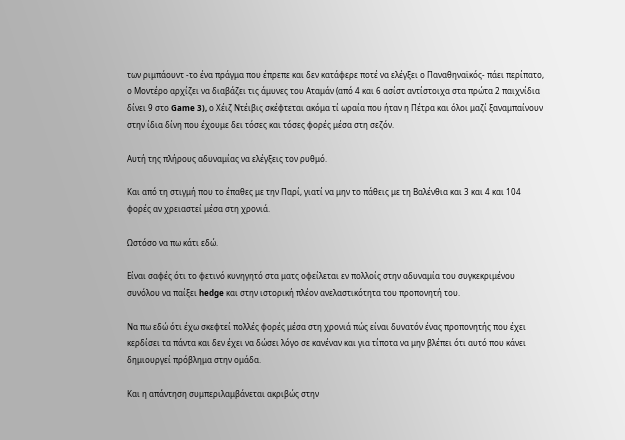των ριμπάουντ -το ένα πράγμα που έπρεπε και δεν κατάφερε ποτέ να ελέγξει ο Παναθηναϊκός- πάει περίπατο, ο Μοντέρο αρχίζει να διαβάζει τις άμυνες του Αταμάν (από 4 και 6 ασίστ αντίστοιχα στα πρώτα 2 παιχνίδια δίνει 9 στο Game 3), ο Χέιζ Ντέιβις σκέφτεται ακόμα τί ωραία που ήταν η Πέτρα και όλοι μαζί ξαναμπαίνουν στην ίδια δίνη που έχουμε δει τόσες και τόσες φορές μέσα στη σεζόν.

Αυτή της πλήρους αδυναμίας να ελέγξεις τον ρυθμό.

Και από τη στιγμή που το έπαθες με την Παρί, γιατί να μην το πάθεις με τη Βαλένθια και 3 και 4 και 104 φορές αν χρειαστεί μέσα στη χρονιά.

Ωστόσο να πω κάτι εδώ.

Είναι σαφές ότι το φετινό κυνηγητό στα ματς οφείλεται εν πολλοίς στην αδυναμία του συγκεκριμένου συνόλου να παίξει hedge και στην ιστορική πλέον ανελαστικότητα του προπονητή του.

Να πω εδώ ότι έχω σκεφτεί πολλές φορές μέσα στη χρονιά πώς είναι δυνατόν ένας προπονητής που έχει κερδίσει τα πάντα και δεν έχει να δώσει λόγο σε κανέναν και για τίποτα να μην βλέπει ότι αυτό που κάνει δημιουργεί πρόβλημα στην ομάδα.

Και η απάντηση συμπεριλαμβάνεται ακριβώς στην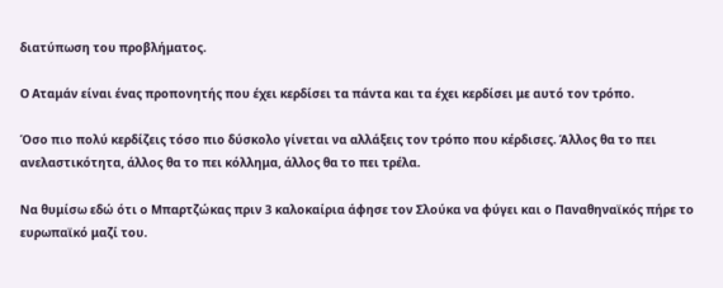διατύπωση του προβλήματος.

Ο Αταμάν είναι ένας προπονητής που έχει κερδίσει τα πάντα και τα έχει κερδίσει με αυτό τον τρόπο.

Όσο πιο πολύ κερδίζεις τόσο πιο δύσκολο γίνεται να αλλάξεις τον τρόπο που κέρδισες. Άλλος θα το πει ανελαστικότητα, άλλος θα το πει κόλλημα, άλλος θα το πει τρέλα.

Να θυμίσω εδώ ότι ο Μπαρτζώκας πριν 3 καλοκαίρια άφησε τον Σλούκα να φύγει και ο Παναθηναϊκός πήρε το ευρωπαϊκό μαζί του.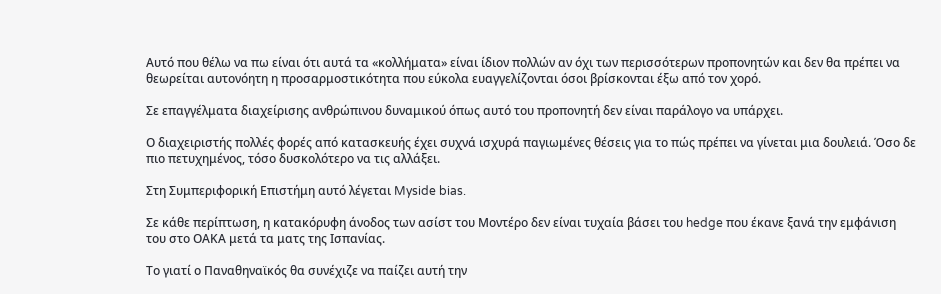Αυτό που θέλω να πω είναι ότι αυτά τα «κολλήματα» είναι ίδιον πολλών αν όχι των περισσότερων προπονητών και δεν θα πρέπει να θεωρείται αυτονόητη η προσαρμοστικότητα που εύκολα ευαγγελίζονται όσοι βρίσκονται έξω από τον χορό.

Σε επαγγέλματα διαχείρισης ανθρώπινου δυναμικού όπως αυτό του προπονητή δεν είναι παράλογο να υπάρχει.

Ο διαχειριστής πολλές φορές από κατασκευής έχει συχνά ισχυρά παγιωμένες θέσεις για το πώς πρέπει να γίνεται μια δουλειά. Όσο δε πιο πετυχημένος, τόσο δυσκολότερο να τις αλλάξει.

Στη Συμπεριφορική Επιστήμη αυτό λέγεται Myside bias.

Σε κάθε περίπτωση, η κατακόρυφη άνοδος των ασίστ του Μοντέρο δεν είναι τυχαία βάσει του hedge που έκανε ξανά την εμφάνιση του στο ΟΑΚΑ μετά τα ματς της Ισπανίας.

Το γιατί ο Παναθηναϊκός θα συνέχιζε να παίζει αυτή την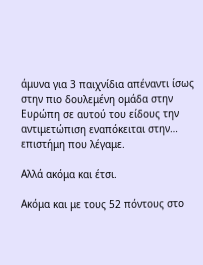άμυνα για 3 παιχνίδια απέναντι ίσως στην πιο δουλεμένη ομάδα στην Ευρώπη σε αυτού του είδους την αντιμετώπιση εναπόκειται στην… επιστήμη που λέγαμε.

Αλλά ακόμα και έτσι.

Ακόμα και με τους 52 πόντους στο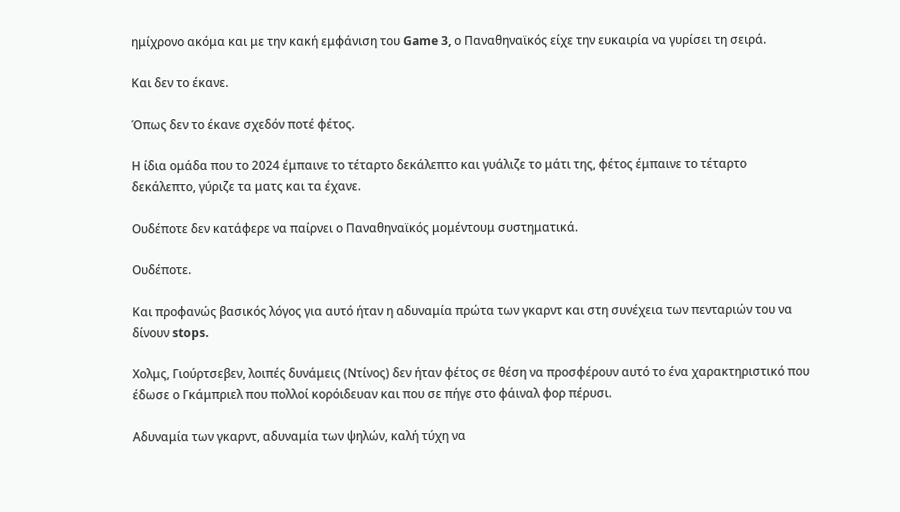ημίχρονο ακόμα και με την κακή εμφάνιση του Game 3, ο Παναθηναϊκός είχε την ευκαιρία να γυρίσει τη σειρά.

Και δεν το έκανε.

Όπως δεν το έκανε σχεδόν ποτέ φέτος.

Η ίδια ομάδα που το 2024 έμπαινε το τέταρτο δεκάλεπτο και γυάλιζε το μάτι της, φέτος έμπαινε το τέταρτο δεκάλεπτο, γύριζε τα ματς και τα έχανε.

Ουδέποτε δεν κατάφερε να παίρνει ο Παναθηναϊκός μομέντουμ συστηματικά.

Ουδέποτε.

Και προφανώς βασικός λόγος για αυτό ήταν η αδυναμία πρώτα των γκαρντ και στη συνέχεια των πενταριών του να δίνουν stops.

Χολμς, Γιούρτσεβεν, λοιπές δυνάμεις (Ντίνος) δεν ήταν φέτος σε θέση να προσφέρουν αυτό το ένα χαρακτηριστικό που έδωσε ο Γκάμπριελ που πολλοί κορόιδευαν και που σε πήγε στο φάιναλ φορ πέρυσι.

Αδυναμία των γκαρντ, αδυναμία των ψηλών, καλή τύχη να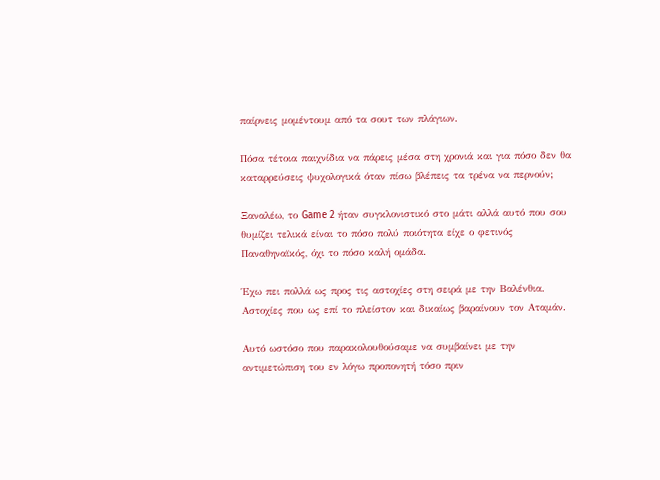παίρνεις μομέντουμ από τα σουτ των πλάγιων.

Πόσα τέτοια παιχνίδια να πάρεις μέσα στη χρονιά και για πόσο δεν θα καταρρεύσεις ψυχολογικά όταν πίσω βλέπεις τα τρένα να περνούν;

Ξαναλέω, το Game 2 ήταν συγκλονιστικό στο μάτι αλλά αυτό που σου θυμίζει τελικά είναι το πόσο πολύ ποιότητα είχε ο φετινός Παναθηναϊκός, όχι το πόσο καλή ομάδα.

Έχω πει πολλά ως προς τις αστοχίες στη σειρά με την Βαλένθια. Αστοχίες που ως επί το πλείστον και δικαίως βαραίνουν τον Αταμάν.

Αυτό ωστόσο που παρακολουθούσαμε να συμβαίνει με την αντιμετώπιση του εν λόγω προπονητή τόσο πριν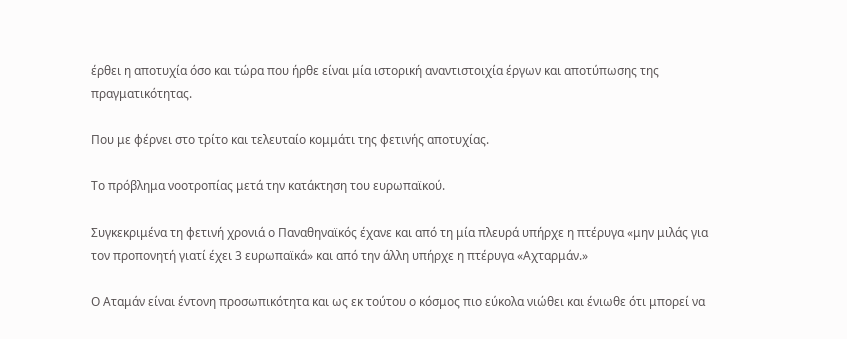έρθει η αποτυχία όσο και τώρα που ήρθε είναι μία ιστορική αναντιστοιχία έργων και αποτύπωσης της πραγματικότητας.

Που με φέρνει στο τρίτο και τελευταίο κομμάτι της φετινής αποτυχίας.

Το πρόβλημα νοοτροπίας μετά την κατάκτηση του ευρωπαϊκού.

Συγκεκριμένα τη φετινή χρονιά ο Παναθηναϊκός έχανε και από τη μία πλευρά υπήρχε η πτέρυγα «μην μιλάς για τον προπονητή γιατί έχει 3 ευρωπαϊκά» και από την άλλη υπήρχε η πτέρυγα «Αχταρμάν.»

Ο Αταμάν είναι έντονη προσωπικότητα και ως εκ τούτου ο κόσμος πιο εύκολα νιώθει και ένιωθε ότι μπορεί να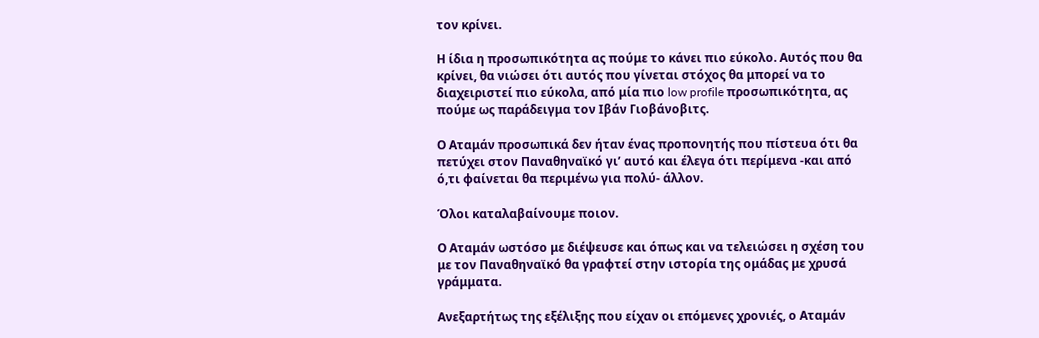τον κρίνει.

Η ίδια η προσωπικότητα ας πούμε το κάνει πιο εύκολο. Αυτός που θα κρίνει, θα νιώσει ότι αυτός που γίνεται στόχος θα μπορεί να το διαχειριστεί πιο εύκολα, από μία πιο low profile προσωπικότητα, ας πούμε ως παράδειγμα τον Ιβάν Γιοβάνοβιτς.

Ο Αταμάν προσωπικά δεν ήταν ένας προπονητής που πίστευα ότι θα πετύχει στον Παναθηναϊκό γι’ αυτό και έλεγα ότι περίμενα -και από ό,τι φαίνεται θα περιμένω για πολύ- άλλον.

Όλοι καταλαβαίνουμε ποιον.

Ο Αταμάν ωστόσο με διέψευσε και όπως και να τελειώσει η σχέση του με τον Παναθηναϊκό θα γραφτεί στην ιστορία της ομάδας με χρυσά γράμματα.

Ανεξαρτήτως της εξέλιξης που είχαν οι επόμενες χρονιές, ο Αταμάν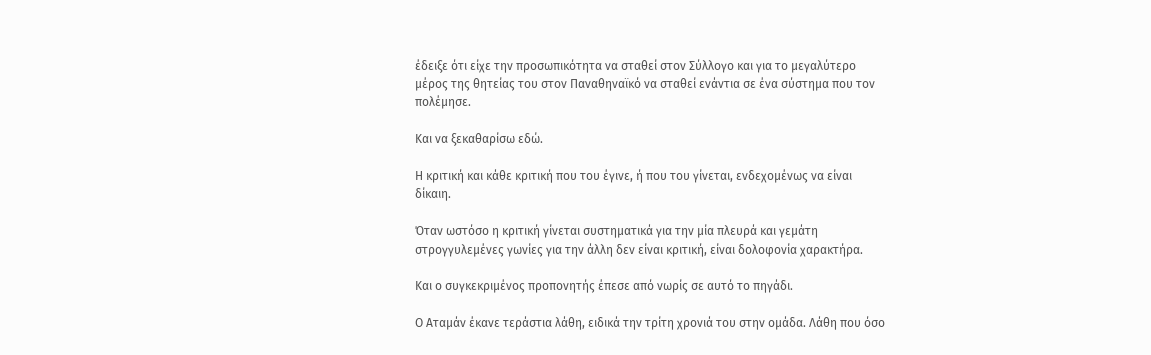έδειξε ότι είχε την προσωπικότητα να σταθεί στον Σύλλογο και για το μεγαλύτερο μέρος της θητείας του στον Παναθηναϊκό να σταθεί ενάντια σε ένα σύστημα που τον πολέμησε.

Και να ξεκαθαρίσω εδώ.

Η κριτική και κάθε κριτική που του έγινε, ή που του γίνεται, ενδεχομένως να είναι δίκαιη.

Όταν ωστόσο η κριτική γίνεται συστηματικά για την μία πλευρά και γεμάτη στρογγυλεμένες γωνίες για την άλλη δεν είναι κριτική, είναι δολοφονία χαρακτήρα.

Και ο συγκεκριμένος προπονητής έπεσε από νωρίς σε αυτό το πηγάδι.

Ο Αταμάν έκανε τεράστια λάθη, ειδικά την τρίτη χρονιά του στην ομάδα. Λάθη που όσο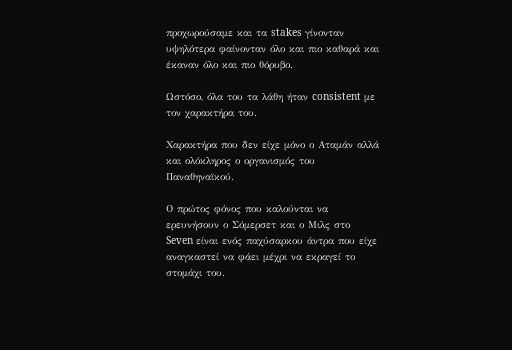προχωρούσαμε και τα stakes γίνονταν υψηλότερα φαίνονταν όλο και πιο καθαρά και έκαναν όλο και πιο θόρυβο.

Ωστόσο, όλα του τα λάθη ήταν consistent με τον χαρακτήρα του.

Χαρακτήρα που δεν είχε μόνο ο Αταμάν αλλά και ολόκληρος ο οργανισμός του Παναθηναϊκού.

Ο πρώτος φόνος που καλούνται να ερευνήσουν ο Σόμερσετ και ο Μιλς στο Seven είναι ενός παχύσαρκου άντρα που είχε αναγκαστεί να φάει μέχρι να εκραγεί το στομάχι του.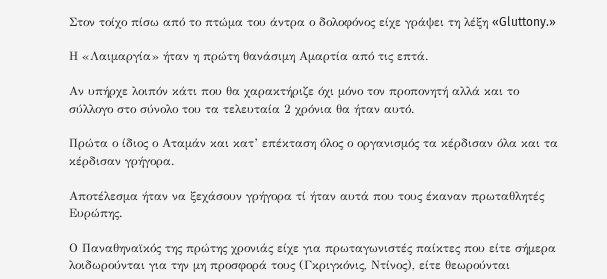Στον τοίχο πίσω από το πτώμα του άντρα ο δολοφόνος είχε γράψει τη λέξη «Gluttony.»

Η «Λαιμαργία» ήταν η πρώτη θανάσιμη Αμαρτία από τις επτά.

Αν υπήρχε λοιπόν κάτι που θα χαρακτήριζε όχι μόνο τον προπονητή αλλά και το σύλλογο στο σύνολο του τα τελευταία 2 χρόνια θα ήταν αυτό.

Πρώτα ο ίδιος ο Αταμάν και κατ’ επέκταση όλος ο οργανισμός τα κέρδισαν όλα και τα κέρδισαν γρήγορα.

Αποτέλεσμα ήταν να ξεχάσουν γρήγορα τί ήταν αυτά που τους έκαναν πρωταθλητές Ευρώπης.

Ο Παναθηναϊκός της πρώτης χρονιάς είχε για πρωταγωνιστές παίκτες που είτε σήμερα λοιδωρούνται για την μη προσφορά τους (Γκριγκόνις, Ντίνος), είτε θεωρούνται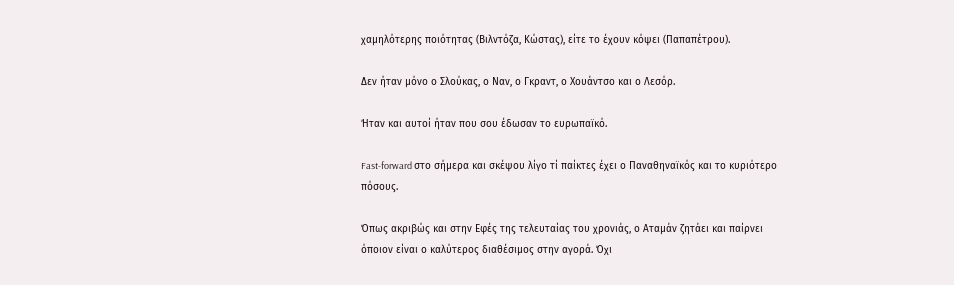χαμηλότερης ποιότητας (Βιλντόζα, Κώστας), είτε το έχουν κόψει (Παπαπέτρου).

Δεν ήταν μόνο ο Σλούκας, ο Ναν, ο Γκραντ, ο Χουάντσο και ο Λεσόρ.

Ήταν και αυτοί ήταν που σου έδωσαν το ευρωπαϊκό.

Fast-forward στο σήμερα και σκέψου λίγο τί παίκτες έχει ο Παναθηναϊκός και το κυριότερο πόσους.

Όπως ακριβώς και στην Εφές της τελευταίας του χρονιάς, ο Αταμάν ζητάει και παίρνει όποιον είναι ο καλύτερος διαθέσιμος στην αγορά. Όχι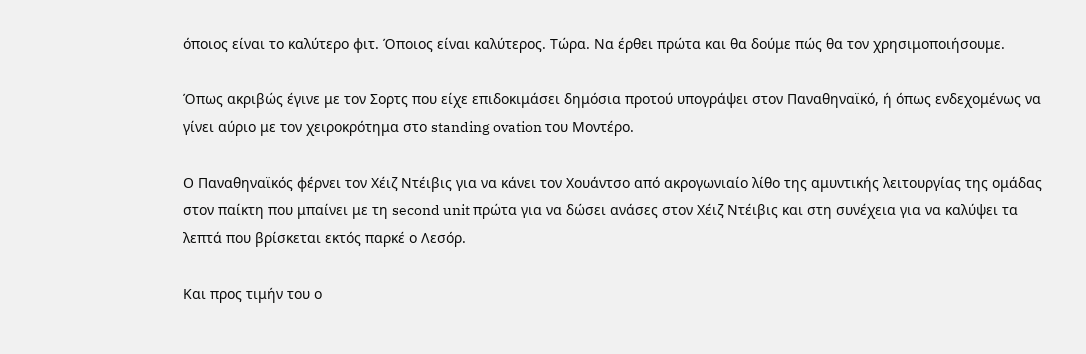όποιος είναι το καλύτερο φιτ. Όποιος είναι καλύτερος. Τώρα. Να έρθει πρώτα και θα δούμε πώς θα τον χρησιμοποιήσουμε.

Όπως ακριβώς έγινε με τον Σορτς που είχε επιδοκιμάσει δημόσια προτού υπογράψει στον Παναθηναϊκό, ή όπως ενδεχομένως να γίνει αύριο με τον χειροκρότημα στο standing ovation του Μοντέρο.

Ο Παναθηναϊκός φέρνει τον Χέιζ Ντέιβις για να κάνει τον Χουάντσο από ακρογωνιαίο λίθο της αμυντικής λειτουργίας της ομάδας στον παίκτη που μπαίνει με τη second unit πρώτα για να δώσει ανάσες στον Χέιζ Ντέιβις και στη συνέχεια για να καλύψει τα λεπτά που βρίσκεται εκτός παρκέ ο Λεσόρ.

Και προς τιμήν του ο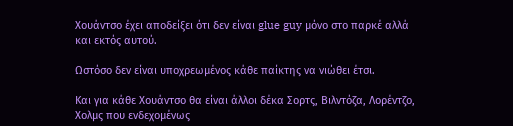Χουάντσο έχει αποδείξει ότι δεν είναι glue guy μόνο στο παρκέ αλλά και εκτός αυτού.

Ωστόσο δεν είναι υποχρεωμένος κάθε παίκτης να νιώθει έτσι.

Και για κάθε Χουάντσο θα είναι άλλοι δέκα Σορτς, Βιλντόζα, Λορέντζο, Χολμς που ενδεχομένως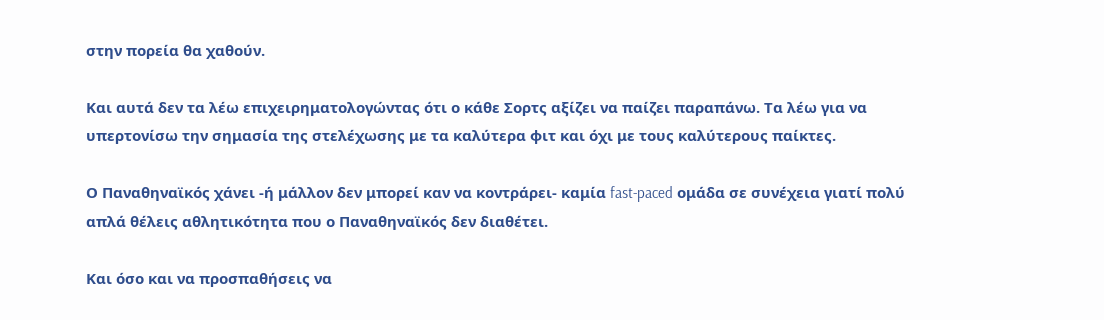στην πορεία θα χαθούν.

Και αυτά δεν τα λέω επιχειρηματολογώντας ότι ο κάθε Σορτς αξίζει να παίζει παραπάνω. Τα λέω για να υπερτονίσω την σημασία της στελέχωσης με τα καλύτερα φιτ και όχι με τους καλύτερους παίκτες.

Ο Παναθηναϊκός χάνει -ή μάλλον δεν μπορεί καν να κοντράρει- καμία fast-paced ομάδα σε συνέχεια γιατί πολύ απλά θέλεις αθλητικότητα που ο Παναθηναϊκός δεν διαθέτει.

Και όσο και να προσπαθήσεις να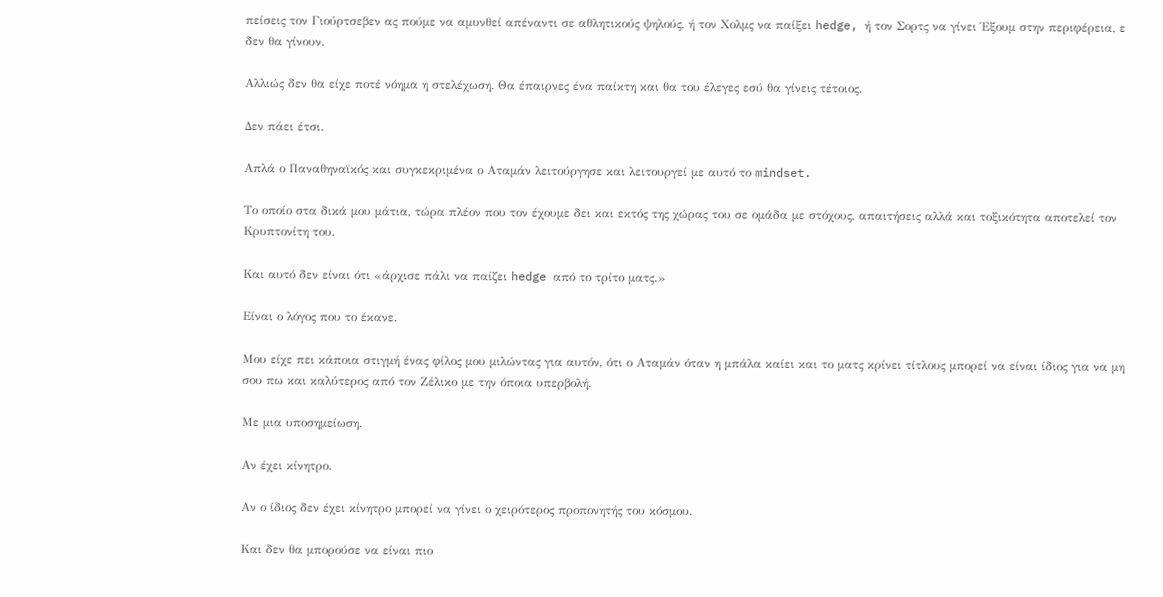πείσεις τον Γιούρτσεβεν ας πούμε να αμυνθεί απέναντι σε αθλητικούς ψηλούς, ή τον Χολμς να παίξει hedge, ή τον Σορτς να γίνει Έξουμ στην περιφέρεια, ε δεν θα γίνουν.

Αλλιώς δεν θα είχε ποτέ νόημα η στελέχωση. Θα έπαιρνες ένα παίκτη και θα του έλεγες εσύ θα γίνεις τέτοιος.

Δεν πάει έτσι.

Απλά ο Παναθηναϊκός και συγκεκριμένα ο Αταμάν λειτούργησε και λειτουργεί με αυτό το mindset.

Το οποίο στα δικά μου μάτια, τώρα πλέον που τον έχουμε δει και εκτός της χώρας του σε ομάδα με στόχους, απαιτήσεις αλλά και τοξικότητα αποτελεί τον Κρυπτονίτη του.

Και αυτό δεν είναι ότι «άρχισε πάλι να παίζει hedge από το τρίτο ματς.»

Είναι ο λόγος που το έκανε.

Μου είχε πει κάποια στιγμή ένας φίλος μου μιλώντας για αυτόν, ότι ο Αταμάν όταν η μπάλα καίει και το ματς κρίνει τίτλους μπορεί να είναι ίδιος για να μη σου πω και καλύτερος από τον Ζέλικο με την όποια υπερβολή.

Με μια υποσημείωση.

Αν έχει κίνητρο.

Αν ο ίδιος δεν έχει κίνητρο μπορεί να γίνει ο χειρότερος προπονητής του κόσμου.

Και δεν θα μπορούσε να είναι πιο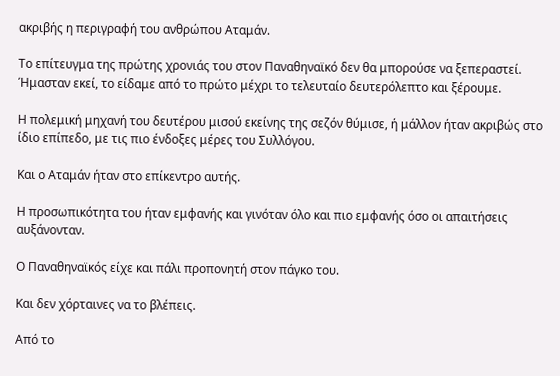ακριβής η περιγραφή του ανθρώπου Αταμάν.

Το επίτευγμα της πρώτης χρονιάς του στον Παναθηναϊκό δεν θα μπορούσε να ξεπεραστεί. Ήμασταν εκεί, το είδαμε από το πρώτο μέχρι το τελευταίο δευτερόλεπτο και ξέρουμε.

Η πολεμική μηχανή του δευτέρου μισού εκείνης της σεζόν θύμισε, ή μάλλον ήταν ακριβώς στο ίδιο επίπεδο, με τις πιο ένδοξες μέρες του Συλλόγου.

Και ο Αταμάν ήταν στο επίκεντρο αυτής.

Η προσωπικότητα του ήταν εμφανής και γινόταν όλο και πιο εμφανής όσο οι απαιτήσεις αυξάνονταν.

Ο Παναθηναϊκός είχε και πάλι προπονητή στον πάγκο του.

Και δεν χόρταινες να το βλέπεις.

Από το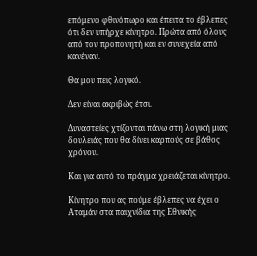επόμενο φθινόπωρο και έπειτα το έβλεπες ότι δεν υπήρχε κίνητρο. Πρώτα από όλους από τον προπονητή και εν συνεχεία από κανέναν.

Θα μου πεις λογικό.

Δεν είναι ακριβώς έτσι.

Δυναστείες χτίζονται πάνω στη λογική μιας δουλειάς που θα δίνει καρπούς σε βάθος χρόνου.

Και για αυτό το πράγμα χρειάζεται κίνητρο.

Κίνητρο που ας πούμε έβλεπες να έχει ο Αταμάν στα παιχνίδια της Εθνικής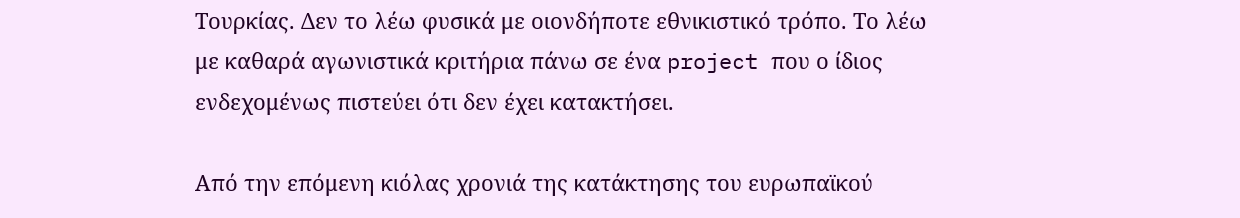Τουρκίας. Δεν το λέω φυσικά με οιονδήποτε εθνικιστικό τρόπο. Το λέω με καθαρά αγωνιστικά κριτήρια πάνω σε ένα project που ο ίδιος ενδεχομένως πιστεύει ότι δεν έχει κατακτήσει.

Από την επόμενη κιόλας χρονιά της κατάκτησης του ευρωπαϊκού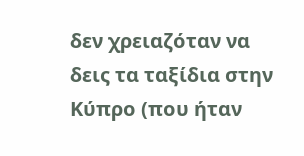δεν χρειαζόταν να δεις τα ταξίδια στην Κύπρο (που ήταν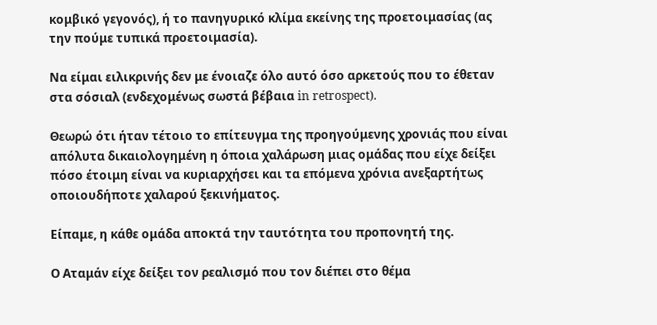κομβικό γεγονός), ή το πανηγυρικό κλίμα εκείνης της προετοιμασίας (ας την πούμε τυπικά προετοιμασία).

Να είμαι ειλικρινής δεν με ένοιαζε όλο αυτό όσο αρκετούς που το έθεταν στα σόσιαλ (ενδεχομένως σωστά βέβαια in retrospect).

Θεωρώ ότι ήταν τέτοιο το επίτευγμα της προηγούμενης χρονιάς που είναι απόλυτα δικαιολογημένη η όποια χαλάρωση μιας ομάδας που είχε δείξει πόσο έτοιμη είναι να κυριαρχήσει και τα επόμενα χρόνια ανεξαρτήτως οποιουδήποτε χαλαρού ξεκινήματος.

Είπαμε, η κάθε ομάδα αποκτά την ταυτότητα του προπονητή της.

Ο Αταμάν είχε δείξει τον ρεαλισμό που τον διέπει στο θέμα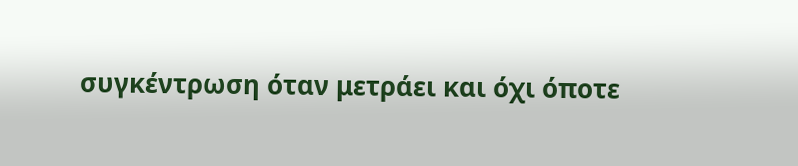συγκέντρωση όταν μετράει και όχι όποτε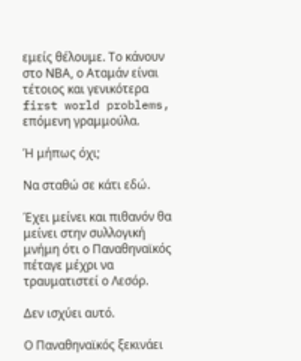εμείς θέλουμε. Το κάνουν στο ΝΒΑ, ο Αταμάν είναι τέτοιος και γενικότερα first world problems, επόμενη γραμμούλα.

Ή μήπως όχι;

Να σταθώ σε κάτι εδώ.

Έχει μείνει και πιθανόν θα μείνει στην συλλογική μνήμη ότι ο Παναθηναϊκός πέταγε μέχρι να τραυματιστεί ο Λεσόρ.

Δεν ισχύει αυτό.

Ο Παναθηναϊκός ξεκινάει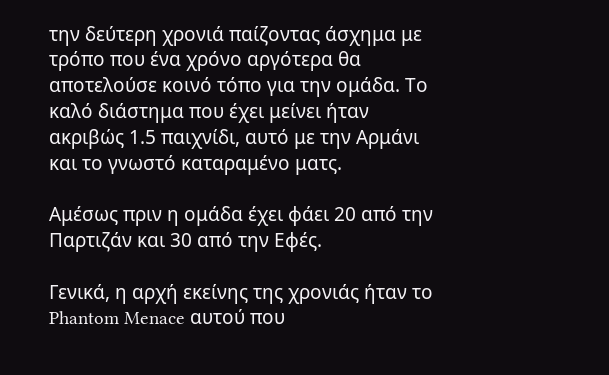την δεύτερη χρονιά παίζοντας άσχημα με τρόπο που ένα χρόνο αργότερα θα αποτελούσε κοινό τόπο για την ομάδα. Το καλό διάστημα που έχει μείνει ήταν ακριβώς 1.5 παιχνίδι, αυτό με την Αρμάνι και το γνωστό καταραμένο ματς.

Αμέσως πριν η ομάδα έχει φάει 20 από την Παρτιζάν και 30 από την Εφές.

Γενικά, η αρχή εκείνης της χρονιάς ήταν το Phantom Menace αυτού που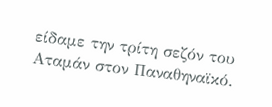είδαμε την τρίτη σεζόν του Αταμάν στον Παναθηναϊκό.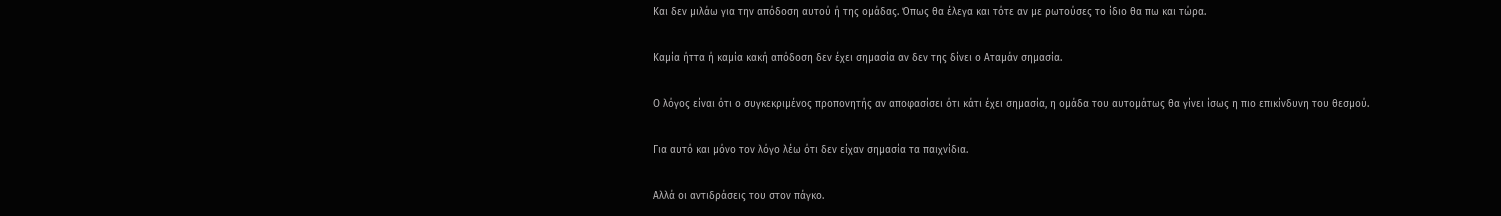Και δεν μιλάω για την απόδοση αυτού ή της ομάδας. Όπως θα έλεγα και τότε αν με ρωτούσες το ίδιο θα πω και τώρα.

Καμία ήττα ή καμία κακή απόδοση δεν έχει σημασία αν δεν της δίνει ο Αταμάν σημασία.

Ο λόγος είναι ότι ο συγκεκριμένος προπονητής αν αποφασίσει ότι κάτι έχει σημασία, η ομάδα του αυτομάτως θα γίνει ίσως η πιο επικίνδυνη του θεσμού.

Για αυτό και μόνο τον λόγο λέω ότι δεν είχαν σημασία τα παιχνίδια.

Αλλά οι αντιδράσεις του στον πάγκο.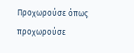Προχωρούσε όπως προχωρούσε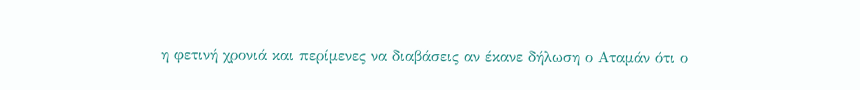η φετινή χρονιά και περίμενες να διαβάσεις αν έκανε δήλωση ο Αταμάν ότι ο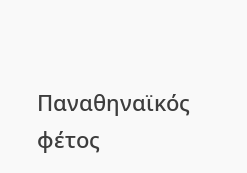Παναθηναϊκός φέτος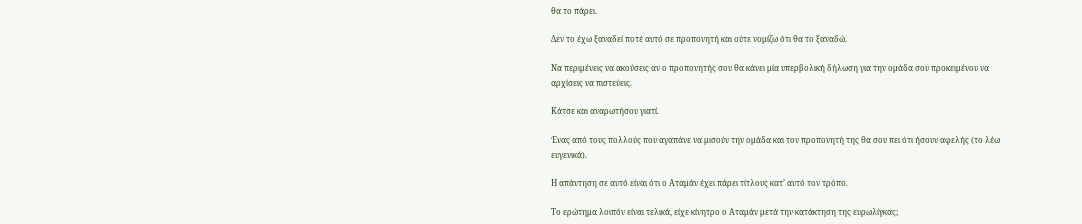θα το πάρει.

Δεν το έχω ξαναδεί ποτέ αυτό σε προπονητή και ούτε νομίζω ότι θα το ξαναδώ.

Να περιμένεις να ακούσεις αν ο προπονητής σου θα κάνει μία υπερβολική δήλωση για την ομάδα σου προκειμένου να αρχίσεις να πιστεύεις.

Κάτσε και αναρωτήσου γιατί.

Ένας από τους πολλούς που αγαπάνε να μισούν την ομάδα και τον προπονητή της θα σου πει ότι ήσουν αφελής (το λέω ευγενικά).

Η απάντηση σε αυτό είναι ότι ο Αταμάν έχει πάρει τίτλους κατ’ αυτό τον τρόπο.

Το ερώτημα λοιπόν είναι τελικά, είχε κίνητρο ο Αταμάν μετά την κατάκτηση της ευρωλίγκας;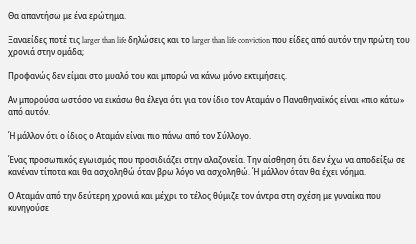Θα απαντήσω με ένα ερώτημα.

Ξαναείδες ποτέ τις larger than life δηλώσεις και το larger than life conviction που είδες από αυτόν την πρώτη του χρονιά στην ομάδα;

Προφανώς δεν είμαι στο μυαλό του και μπορώ να κάνω μόνο εκτιμήσεις.

Αν μπορούσα ωστόσο να εικάσω θα έλεγα ότι για τον ίδιο τον Αταμάν ο Παναθηναϊκός είναι «πιο κάτω» από αυτόν.

Ή μάλλον ότι ο ίδιος ο Αταμάν είναι πιο πάνω από τον Σύλλογο.

Ένας προσωπικός εγωισμός που προσιδιάζει στην αλαζονεία. Την αίσθηση ότι δεν έχω να αποδείξω σε κανέναν τίποτα και θα ασχοληθώ όταν βρω λόγο να ασχοληθώ. Ή μάλλον όταν θα έχει νόημα.

Ο Αταμάν από την δεύτερη χρονιά και μέχρι το τέλος θύμιζε τον άντρα στη σχέση με γυναίκα που κυνηγούσε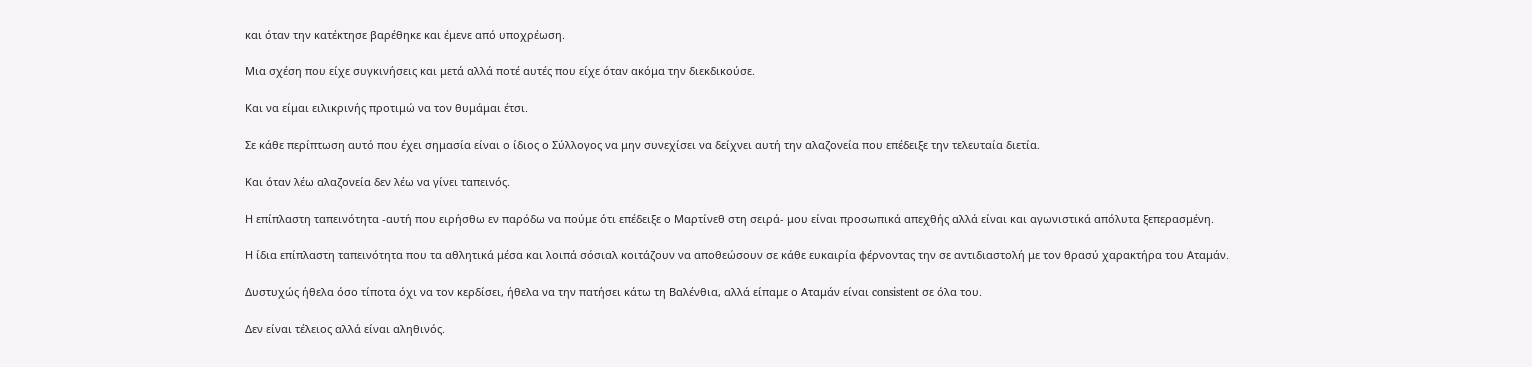και όταν την κατέκτησε βαρέθηκε και έμενε από υποχρέωση.

Μια σχέση που είχε συγκινήσεις και μετά αλλά ποτέ αυτές που είχε όταν ακόμα την διεκδικούσε.

Και να είμαι ειλικρινής προτιμώ να τον θυμάμαι έτσι.

Σε κάθε περίπτωση αυτό που έχει σημασία είναι ο ίδιος ο Σύλλογος να μην συνεχίσει να δείχνει αυτή την αλαζονεία που επέδειξε την τελευταία διετία.

Και όταν λέω αλαζονεία δεν λέω να γίνει ταπεινός.

Η επίπλαστη ταπεινότητα -αυτή που ειρήσθω εν παρόδω να πούμε ότι επέδειξε ο Μαρτίνεθ στη σειρά- μου είναι προσωπικά απεχθής αλλά είναι και αγωνιστικά απόλυτα ξεπερασμένη.

Η ίδια επίπλαστη ταπεινότητα που τα αθλητικά μέσα και λοιπά σόσιαλ κοιτάζουν να αποθεώσουν σε κάθε ευκαιρία φέρνοντας την σε αντιδιαστολή με τον θρασύ χαρακτήρα του Αταμάν.

Δυστυχώς ήθελα όσο τίποτα όχι να τoν κερδίσει, ήθελα να την πατήσει κάτω τη Βαλένθια, αλλά είπαμε ο Αταμάν είναι consistent σε όλα του.

Δεν είναι τέλειος αλλά είναι αληθινός.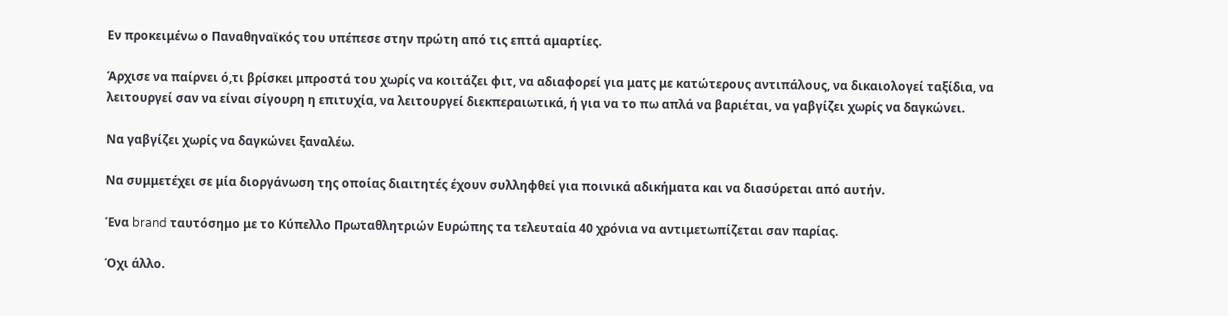Εν προκειμένω ο Παναθηναϊκός του υπέπεσε στην πρώτη από τις επτά αμαρτίες.

Άρχισε να παίρνει ό,τι βρίσκει μπροστά του χωρίς να κοιτάζει φιτ, να αδιαφορεί για ματς με κατώτερους αντιπάλους, να δικαιολογεί ταξίδια, να λειτουργεί σαν να είναι σίγουρη η επιτυχία, να λειτουργεί διεκπεραιωτικά, ή για να το πω απλά να βαριέται, να γαβγίζει χωρίς να δαγκώνει.

Να γαβγίζει χωρίς να δαγκώνει ξαναλέω.

Να συμμετέχει σε μία διοργάνωση της οποίας διαιτητές έχουν συλληφθεί για ποινικά αδικήματα και να διασύρεται από αυτήν.

Ένα brand ταυτόσημο με το Κύπελλο Πρωταθλητριών Ευρώπης τα τελευταία 40 χρόνια να αντιμετωπίζεται σαν παρίας.

Όχι άλλο.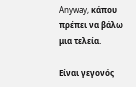Anyway, κάπου πρέπει να βάλω μια τελεία.

Είναι γεγονός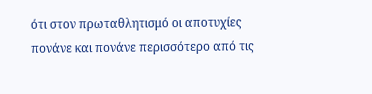ότι στον πρωταθλητισμό οι αποτυχίες πονάνε και πονάνε περισσότερο από τις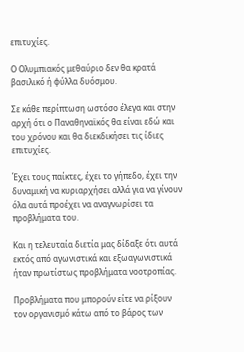επιτυχίες.

Ο Ολυμπιακός μεθαύριο δεν θα κρατά βασιλικό ή φύλλα δυόσμου.

Σε κάθε περίπτωση ωστόσο έλεγα και στην αρχή ότι ο Παναθηναϊκός θα είναι εδώ και του χρόνου και θα διεκδικήσει τις ίδιες επιτυχίες.

Έχει τους παίκτες, έχει το γήπεδο, έχει την δυναμική να κυριαρχήσει αλλά για να γίνουν όλα αυτά προέχει να αναγνωρίσει τα προβλήματα του.

Και η τελευταία διετία μας δίδαξε ότι αυτά εκτός από αγωνιστικά και εξωαγωνιστικά ήταν πρωτίστως προβλήματα νοοτροπίας.

Προβλήματα που μπορούν είτε να ρίξουν τον οργανισμό κάτω από το βάρος των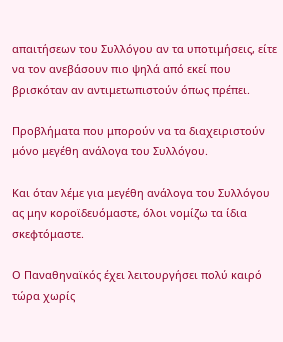απαιτήσεων του Συλλόγου αν τα υποτιμήσεις, είτε να τον ανεβάσουν πιο ψηλά από εκεί που βρισκόταν αν αντιμετωπιστούν όπως πρέπει.

Προβλήματα που μπορούν να τα διαχειριστούν μόνο μεγέθη ανάλογα του Συλλόγου.

Και όταν λέμε για μεγέθη ανάλογα του Συλλόγου ας μην κοροϊδευόμαστε, όλοι νομίζω τα ίδια σκεφτόμαστε.

Ο Παναθηναϊκός έχει λειτουργήσει πολύ καιρό τώρα χωρίς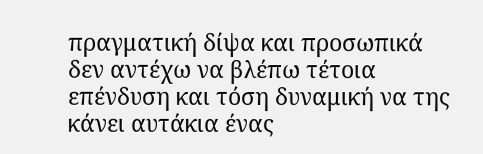πραγματική δίψα και προσωπικά δεν αντέχω να βλέπω τέτοια επένδυση και τόση δυναμική να της κάνει αυτάκια ένας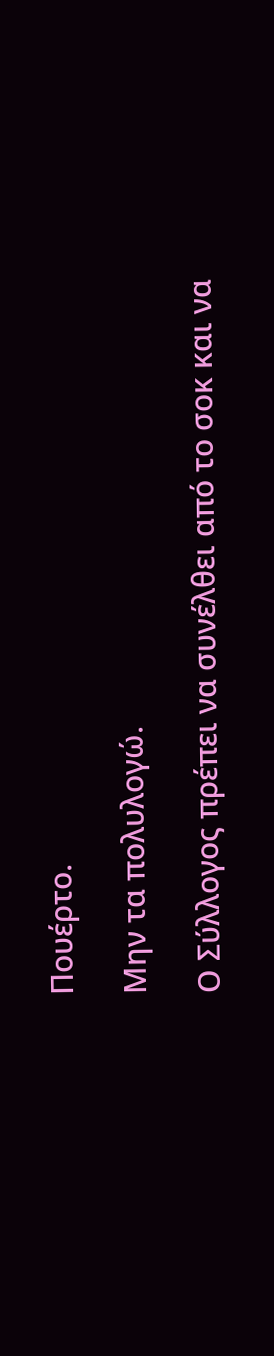Πουέρτο.

Μην τα πολυλογώ.

Ο Σύλλογος πρέπει να συνέλθει από το σοκ και να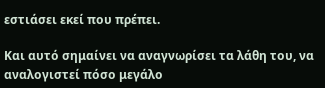εστιάσει εκεί που πρέπει.

Και αυτό σημαίνει να αναγνωρίσει τα λάθη του, να αναλογιστεί πόσο μεγάλο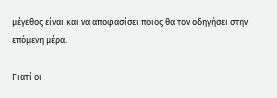μέγεθος είναι και να αποφασίσει ποιος θα τον οδηγήσει στην επόμενη μέρα.

Γιατί οι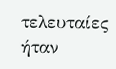τελευταίες ήταν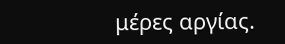μέρες αργίας.